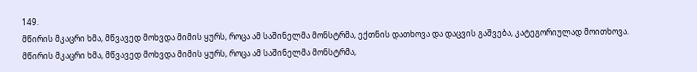149.
მწირის მკაცრი ხმა, მწვავედ მოხვდა მიმის ყურს, როცა ამ საშინელმა მონსტრმა, ექთნის დათხოვა და დაცვის გაშვება, კატეგორიულად მოითხოვა.
მწირის მკაცრი ხმა, მწვავედ მოხვდა მიმის ყურს, როცა ამ საშინელმა მონსტრმა,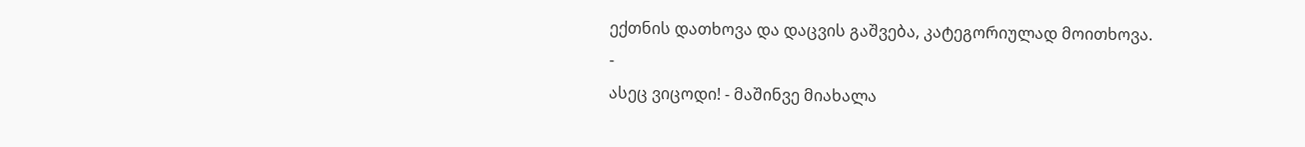ექთნის დათხოვა და დაცვის გაშვება, კატეგორიულად მოითხოვა.
-
ასეც ვიცოდი! - მაშინვე მიახალა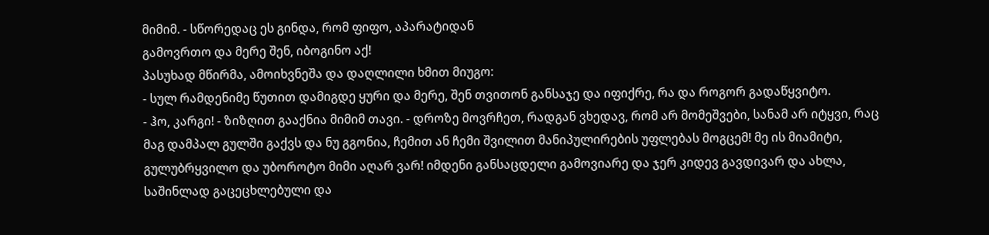მიმიმ. - სწორედაც ეს გინდა, რომ ფიფო, აპარატიდან
გამოვრთო და მერე შენ, იბოგინო აქ!
პასუხად მწირმა, ამოიხვნეშა და დაღლილი ხმით მიუგო:
- სულ რამდენიმე წუთით დამიგდე ყური და მერე, შენ თვითონ განსაჯე და იფიქრე, რა და როგორ გადაწყვიტო.
- ჰო, კარგი! - ზიზღით გააქნია მიმიმ თავი. - დროზე მოვრჩეთ, რადგან ვხედავ, რომ არ მომეშვები, სანამ არ იტყვი, რაც მაგ დამპალ გულში გაქვს და ნუ გგონია, ჩემით ან ჩემი შვილით მანიპულირების უფლებას მოგცემ! მე ის მიამიტი, გულუბრყვილო და უბოროტო მიმი აღარ ვარ! იმდენი განსაცდელი გამოვიარე და ჯერ კიდევ გავდივარ და ახლა, საშინლად გაცეცხლებული და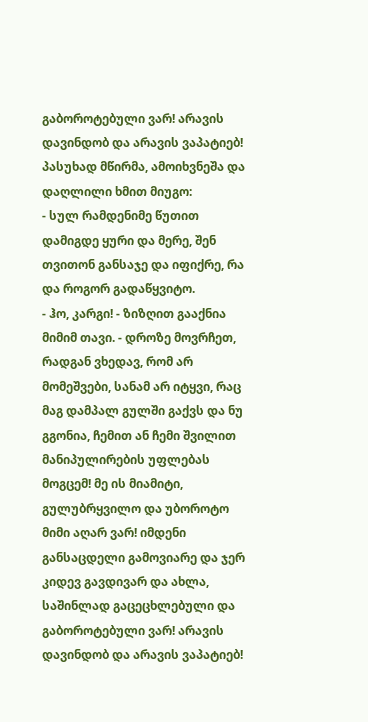გაბოროტებული ვარ! არავის დავინდობ და არავის ვაპატიებ!
პასუხად მწირმა, ამოიხვნეშა და დაღლილი ხმით მიუგო:
- სულ რამდენიმე წუთით დამიგდე ყური და მერე, შენ თვითონ განსაჯე და იფიქრე, რა და როგორ გადაწყვიტო.
- ჰო, კარგი! - ზიზღით გააქნია მიმიმ თავი. - დროზე მოვრჩეთ, რადგან ვხედავ, რომ არ მომეშვები, სანამ არ იტყვი, რაც მაგ დამპალ გულში გაქვს და ნუ გგონია, ჩემით ან ჩემი შვილით მანიპულირების უფლებას მოგცემ! მე ის მიამიტი, გულუბრყვილო და უბოროტო მიმი აღარ ვარ! იმდენი განსაცდელი გამოვიარე და ჯერ კიდევ გავდივარ და ახლა, საშინლად გაცეცხლებული და გაბოროტებული ვარ! არავის დავინდობ და არავის ვაპატიებ!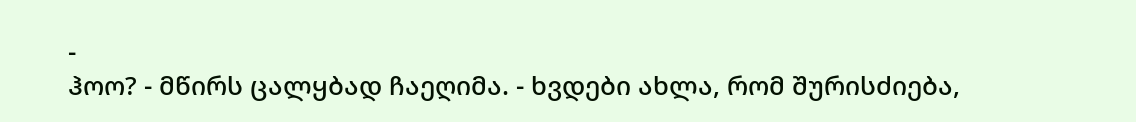-
ჰოო? - მწირს ცალყბად ჩაეღიმა. - ხვდები ახლა, რომ შურისძიება,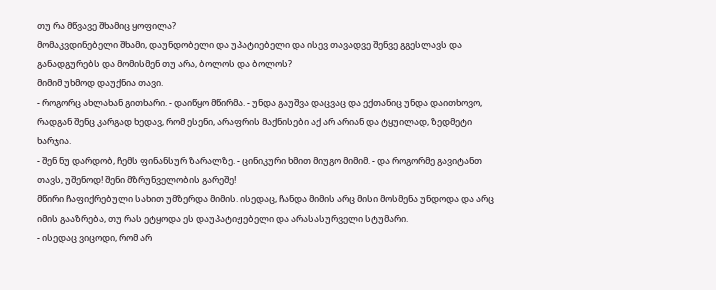თუ რა მწვავე შხამიც ყოფილა?
მომაკვდინებელი შხამი, დაუნდობელი და უპატიებელი და ისევ თავადვე შენვე გგესლავს და
განადგურებს და მომისმენ თუ არა, ბოლოს და ბოლოს?
მიმიმ უხმოდ დაუქნია თავი.
- როგორც ახლახან გითხარი. - დაიწყო მწირმა. - უნდა გაუშვა დაცვაც და ექთანიც უნდა დაითხოვო, რადგან შენც კარგად ხედავ, რომ ესენი, არაფრის მაქნისები აქ არ არიან და ტყუილად, ზედმეტი ხარჯია.
- შენ ნუ დარდობ, ჩემს ფინანსურ ზარალზე. - ცინიკური ხმით მიუგო მიმიმ. - და როგორმე გავიტანთ თავს, უშენოდ! შენი მზრუნველობის გარეშე!
მწირი ჩაფიქრებული სახით უმზერდა მიმის. ისედაც, ჩანდა მიმის არც მისი მოსმენა უნდოდა და არც იმის გააზრება, თუ რას ეტყოდა ეს დაუპატიჟებელი და არასასურველი სტუმარი.
- ისედაც ვიცოდი, რომ არ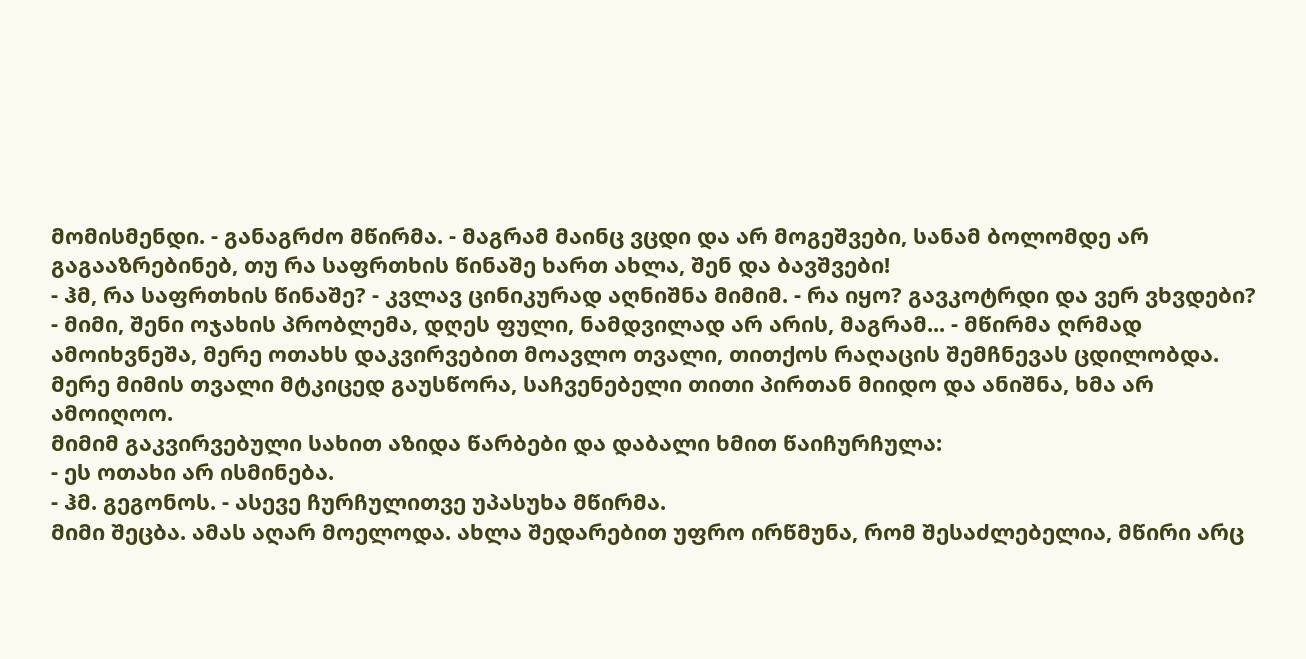მომისმენდი. - განაგრძო მწირმა. - მაგრამ მაინც ვცდი და არ მოგეშვები, სანამ ბოლომდე არ გაგააზრებინებ, თუ რა საფრთხის წინაშე ხართ ახლა, შენ და ბავშვები!
- ჰმ, რა საფრთხის წინაშე? - კვლავ ცინიკურად აღნიშნა მიმიმ. - რა იყო? გავკოტრდი და ვერ ვხვდები?
- მიმი, შენი ოჯახის პრობლემა, დღეს ფული, ნამდვილად არ არის, მაგრამ... - მწირმა ღრმად ამოიხვნეშა, მერე ოთახს დაკვირვებით მოავლო თვალი, თითქოს რაღაცის შემჩნევას ცდილობდა. მერე მიმის თვალი მტკიცედ გაუსწორა, საჩვენებელი თითი პირთან მიიდო და ანიშნა, ხმა არ ამოიღოო.
მიმიმ გაკვირვებული სახით აზიდა წარბები და დაბალი ხმით წაიჩურჩულა:
- ეს ოთახი არ ისმინება.
- ჰმ. გეგონოს. - ასევე ჩურჩულითვე უპასუხა მწირმა.
მიმი შეცბა. ამას აღარ მოელოდა. ახლა შედარებით უფრო ირწმუნა, რომ შესაძლებელია, მწირი არც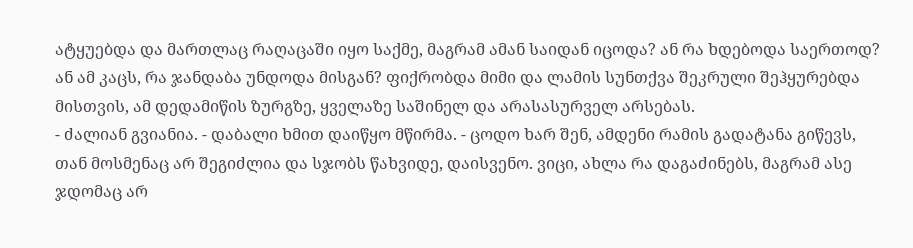ატყუებდა და მართლაც რაღაცაში იყო საქმე, მაგრამ ამან საიდან იცოდა? ან რა ხდებოდა საერთოდ? ან ამ კაცს, რა ჯანდაბა უნდოდა მისგან? ფიქრობდა მიმი და ლამის სუნთქვა შეკრული შეჰყურებდა მისთვის, ამ დედამიწის ზურგზე, ყველაზე საშინელ და არასასურველ არსებას.
- ძალიან გვიანია. - დაბალი ხმით დაიწყო მწირმა. - ცოდო ხარ შენ, ამდენი რამის გადატანა გიწევს, თან მოსმენაც არ შეგიძლია და სჯობს წახვიდე, დაისვენო. ვიცი, ახლა რა დაგაძინებს, მაგრამ ასე ჯდომაც არ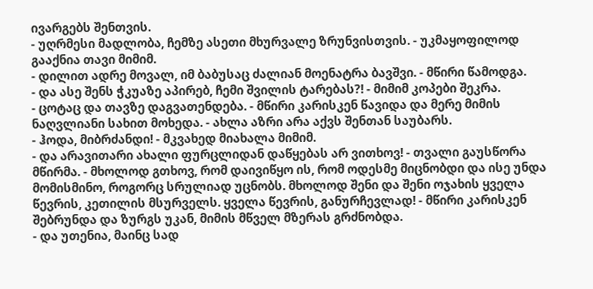ივარგებს შენთვის.
- უღრმესი მადლობა, ჩემზე ასეთი მხურვალე ზრუნვისთვის. - უკმაყოფილოდ გააქნია თავი მიმიმ.
- დილით ადრე მოვალ, იმ ბაბუსაც ძალიან მოენატრა ბავშვი. - მწირი წამოდგა.
- და ასე შენს ჭკუაზე აპირებ, ჩემი შვილის ტარებას?! - მიმიმ კოპები შეკრა.
- ცოტაც და თავზე დაგვათენდება. - მწირი კარისკენ წავიდა და მერე მიმის ნაღვლიანი სახით მოხედა. - ახლა აზრი არა აქვს შენთან საუბარს.
- ჰოდა, მიბრძანდი! - მკვახედ მიახალა მიმიმ.
- და არავითარი ახალი ფურცლიდან დაწყებას არ ვითხოვ! - თვალი გაუსწორა მწირმა. - მხოლოდ გთხოვ, რომ დაივიწყო ის, რომ ოდესმე მიცნობდი და ისე უნდა მომისმინო, როგორც სრულიად უცნობს. მხოლოდ შენი და შენი ოჯახის ყველა წევრის, კეთილის მსურველს. ყველა წევრის, განურჩევლად! - მწირი კარისკენ შებრუნდა და ზურგს უკან, მიმის მწველ მზერას გრძნობდა.
- და უთენია, მაინც სად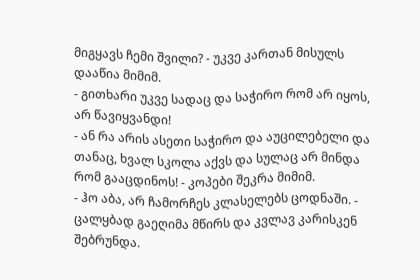მიგყავს ჩემი შვილი? - უკვე კართან მისულს დააწია მიმიმ.
- გითხარი უკვე სადაც და საჭირო რომ არ იყოს, არ წავიყვანდი!
- ან რა არის ასეთი საჭირო და აუცილებელი და თანაც, ხვალ სკოლა აქვს და სულაც არ მინდა რომ გააცდინოს! - კოპები შეკრა მიმიმ.
- ჰო აბა, არ ჩამორჩეს კლასელებს ცოდნაში. - ცალყბად გაეღიმა მწირს და კვლავ კარისკენ შებრუნდა.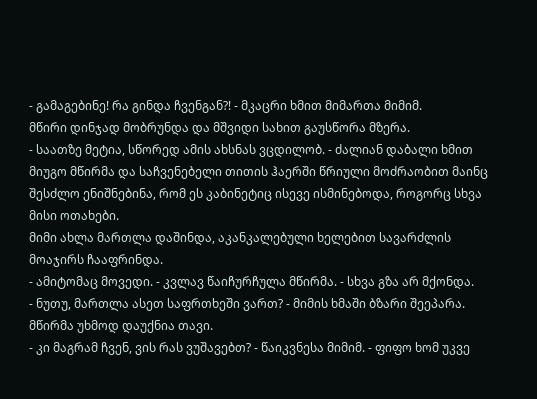- გამაგებინე! რა გინდა ჩვენგან?! - მკაცრი ხმით მიმართა მიმიმ.
მწირი დინჯად მობრუნდა და მშვიდი სახით გაუსწორა მზერა.
- საათზე მეტია, სწორედ ამის ახსნას ვცდილობ. - ძალიან დაბალი ხმით მიუგო მწირმა და საჩვენებელი თითის ჰაერში წრიული მოძრაობით მაინც შესძლო ენიშნებინა, რომ ეს კაბინეტიც ისევე ისმინებოდა, როგორც სხვა მისი ოთახები.
მიმი ახლა მართლა დაშინდა, აკანკალებული ხელებით სავარძლის მოაჯირს ჩააფრინდა.
- ამიტომაც მოვედი. - კვლავ წაიჩურჩულა მწირმა. - სხვა გზა არ მქონდა.
- ნუთუ, მართლა ასეთ საფრთხეში ვართ? - მიმის ხმაში ბზარი შეეპარა.
მწირმა უხმოდ დაუქნია თავი.
- კი მაგრამ ჩვენ, ვის რას ვუშავებთ? - წაიკვნესა მიმიმ. - ფიფო ხომ უკვე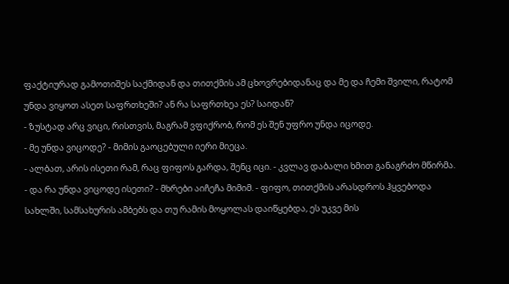ფაქტიურად გამოთიშეს საქმიდან და თითქმის ამ ცხოვრებიდანაც და მე და ჩემი შვილი, რატომ უნდა ვიყოთ ასეთ საფრთხეში? ან რა საფრთხეა ეს? საიდან?
- ზუსტად არც ვიცი, რისთვის, მაგრამ ვფიქრობ, რომ ეს შენ უფრო უნდა იცოდე.
- მე უნდა ვიცოდე? - მიმის გაოცებული იერი მიეცა.
- ალბათ, არის ისეთი რამ, რაც ფიფოს გარდა, შენც იცი. - კვლავ დაბალი ხმით განაგრძო მწირმა.
- და რა უნდა ვიცოდე ისეთი? - მხრები აიჩეჩა მიმიმ. - ფიფო, თითქმის არასდროს ჰყვებოდა სახლში, სამსახურის ამბებს და თუ რამის მოყოლას დაიწყებდა, ეს უკვე მის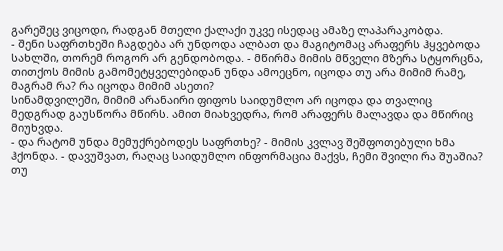გარეშეც ვიცოდი, რადგან მთელი ქალაქი უკვე ისედაც ამაზე ლაპარაკობდა.
- შენი საფრთხეში ჩაგდება არ უნდოდა ალბათ და მაგიტომაც არაფერს ჰყვებოდა სახლში, თორემ როგორ არ გენდობოდა. - მწირმა მიმის მწველი მზერა სტყორცნა, თითქოს მიმის გამომეტყველებიდან უნდა ამოეცნო, იცოდა თუ არა მიმიმ რამე, მაგრამ რა? რა იცოდა მიმიმ ასეთი?
სინამდვილეში, მიმიმ არანაირი ფიფოს საიდუმლო არ იცოდა და თვალიც მედგრად გაუსწორა მწირს. ამით მიახვედრა, რომ არაფერს მალავდა და მწირიც მიუხვდა.
- და რატომ უნდა მემუქრებოდეს საფრთხე? - მიმის კვლავ შეშფოთებული ხმა ჰქონდა. - დავუშვათ, რაღაც საიდუმლო ინფორმაცია მაქვს, ჩემი შვილი რა შუაშია? თუ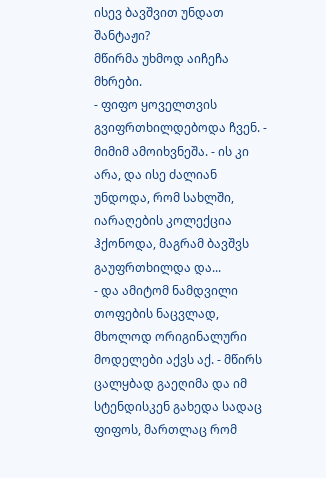ისევ ბავშვით უნდათ შანტაჟი?
მწირმა უხმოდ აიჩეჩა მხრები.
- ფიფო ყოველთვის გვიფრთხილდებოდა ჩვენ. - მიმიმ ამოიხვნეშა. - ის კი არა, და ისე ძალიან უნდოდა, რომ სახლში, იარაღების კოლექცია ჰქონოდა, მაგრამ ბავშვს გაუფრთხილდა და...
- და ამიტომ ნამდვილი თოფების ნაცვლად, მხოლოდ ორიგინალური მოდელები აქვს აქ. - მწირს ცალყბად გაეღიმა და იმ სტენდისკენ გახედა სადაც ფიფოს, მართლაც რომ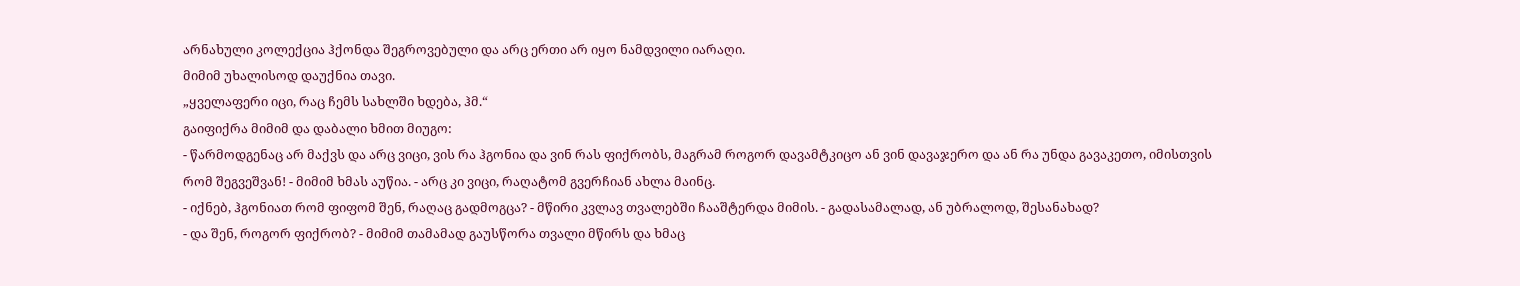არნახული კოლექცია ჰქონდა შეგროვებული და არც ერთი არ იყო ნამდვილი იარაღი.
მიმიმ უხალისოდ დაუქნია თავი.
„ყველაფერი იცი, რაც ჩემს სახლში ხდება, ჰმ.“
გაიფიქრა მიმიმ და დაბალი ხმით მიუგო:
- წარმოდგენაც არ მაქვს და არც ვიცი, ვის რა ჰგონია და ვინ რას ფიქრობს, მაგრამ როგორ დავამტკიცო ან ვინ დავაჯერო და ან რა უნდა გავაკეთო, იმისთვის რომ შეგვეშვან! - მიმიმ ხმას აუწია. - არც კი ვიცი, რაღატომ გვერჩიან ახლა მაინც.
- იქნებ, ჰგონიათ რომ ფიფომ შენ, რაღაც გადმოგცა? - მწირი კვლავ თვალებში ჩააშტერდა მიმის. - გადასამალად, ან უბრალოდ, შესანახად?
- და შენ, როგორ ფიქრობ? - მიმიმ თამამად გაუსწორა თვალი მწირს და ხმაც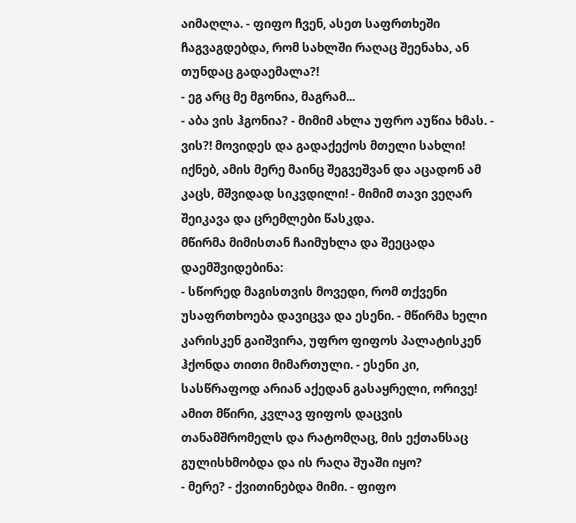აიმაღლა. - ფიფო ჩვენ, ასეთ საფრთხეში ჩაგვაგდებდა, რომ სახლში რაღაც შეენახა, ან თუნდაც გადაემალა?!
- ეგ არც მე მგონია, მაგრამ...
- აბა ვის ჰგონია? - მიმიმ ახლა უფრო აუწია ხმას. - ვის?! მოვიდეს და გადაქექოს მთელი სახლი! იქნებ, ამის მერე მაინც შეგვეშვან და აცადონ ამ კაცს, მშვიდად სიკვდილი! - მიმიმ თავი ვეღარ შეიკავა და ცრემლები წასკდა.
მწირმა მიმისთან ჩაიმუხლა და შეეცადა დაემშვიდებინა:
- სწორედ მაგისთვის მოვედი, რომ თქვენი უსაფრთხოება დავიცვა და ესენი. - მწირმა ხელი კარისკენ გაიშვირა, უფრო ფიფოს პალატისკენ ჰქონდა თითი მიმართული. - ესენი კი, სასწრაფოდ არიან აქედან გასაყრელი, ორივე!
ამით მწირი, კვლავ ფიფოს დაცვის თანამშრომელს და რატომღაც, მის ექთანსაც გულისხმობდა და ის რაღა შუაში იყო?
- მერე? - ქვითინებდა მიმი. - ფიფო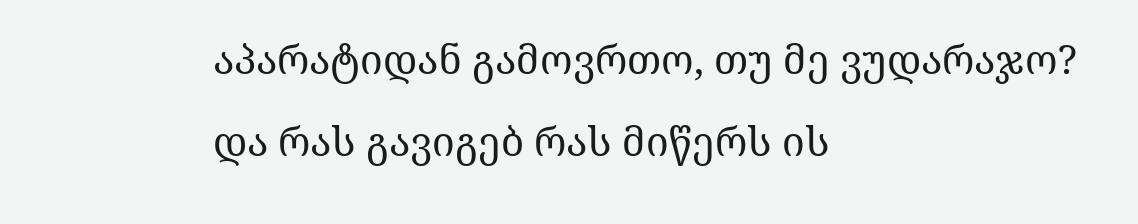აპარატიდან გამოვრთო, თუ მე ვუდარაჯო? და რას გავიგებ რას მიწერს ის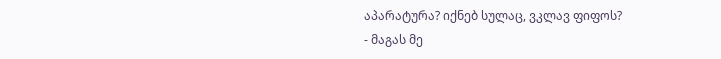აპარატურა? იქნებ სულაც, ვკლავ ფიფოს?
- მაგას მე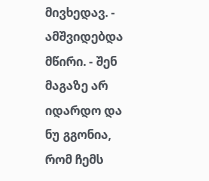მივხედავ. - ამშვიდებდა მწირი. - შენ მაგაზე არ იდარდო და ნუ გგონია, რომ ჩემს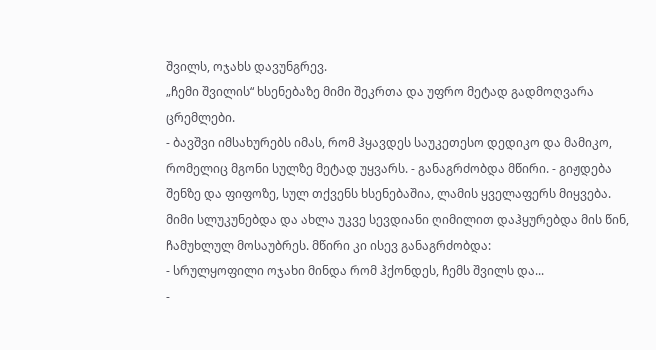შვილს, ოჯახს დავუნგრევ.
„ჩემი შვილის“ ხსენებაზე მიმი შეკრთა და უფრო მეტად გადმოღვარა ცრემლები.
- ბავშვი იმსახურებს იმას, რომ ჰყავდეს საუკეთესო დედიკო და მამიკო, რომელიც მგონი სულზე მეტად უყვარს. - განაგრძობდა მწირი. - გიჟდება შენზე და ფიფოზე, სულ თქვენს ხსენებაშია, ლამის ყველაფერს მიყვება.
მიმი სლუკუნებდა და ახლა უკვე სევდიანი ღიმილით დაჰყურებდა მის წინ, ჩამუხლულ მოსაუბრეს. მწირი კი ისევ განაგრძობდა:
- სრულყოფილი ოჯახი მინდა რომ ჰქონდეს, ჩემს შვილს და...
-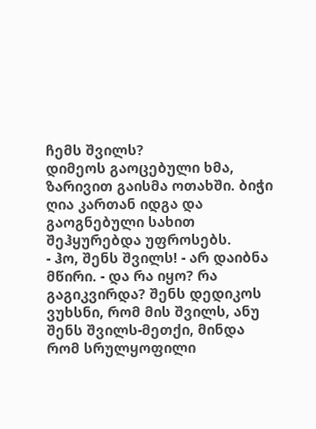ჩემს შვილს?
დიმეოს გაოცებული ხმა, ზარივით გაისმა ოთახში. ბიჭი ღია კართან იდგა და გაოგნებული სახით შეჰყურებდა უფროსებს.
- ჰო, შენს შვილს! - არ დაიბნა მწირი. - და რა იყო? რა გაგიკვირდა? შენს დედიკოს ვუხსნი, რომ მის შვილს, ანუ შენს შვილს-მეთქი, მინდა რომ სრულყოფილი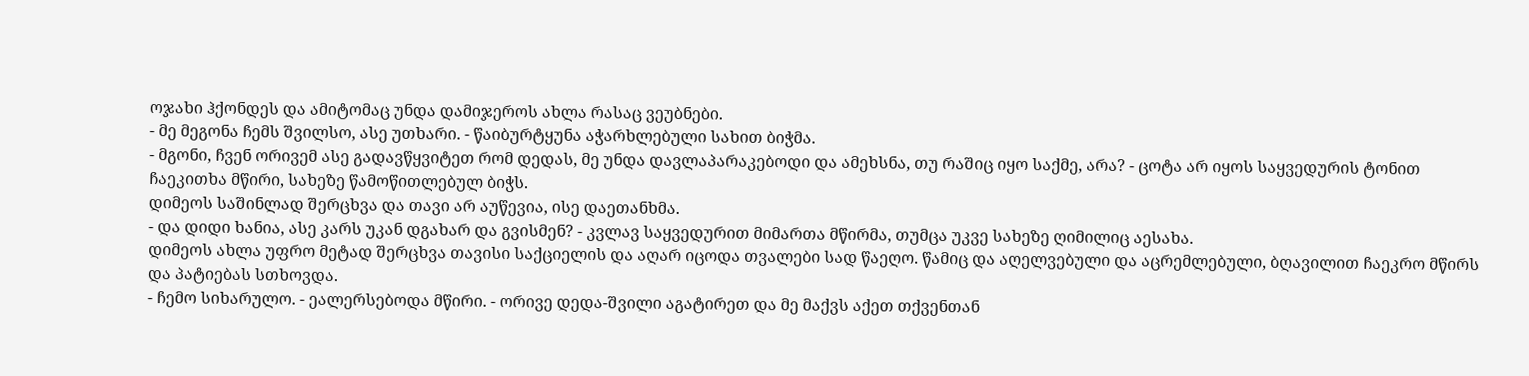ოჯახი ჰქონდეს და ამიტომაც უნდა დამიჯეროს ახლა რასაც ვეუბნები.
- მე მეგონა ჩემს შვილსო, ასე უთხარი. - წაიბურტყუნა აჭარხლებული სახით ბიჭმა.
- მგონი, ჩვენ ორივემ ასე გადავწყვიტეთ რომ დედას, მე უნდა დავლაპარაკებოდი და ამეხსნა, თუ რაშიც იყო საქმე, არა? - ცოტა არ იყოს საყვედურის ტონით ჩაეკითხა მწირი, სახეზე წამოწითლებულ ბიჭს.
დიმეოს საშინლად შერცხვა და თავი არ აუწევია, ისე დაეთანხმა.
- და დიდი ხანია, ასე კარს უკან დგახარ და გვისმენ? - კვლავ საყვედურით მიმართა მწირმა, თუმცა უკვე სახეზე ღიმილიც აესახა.
დიმეოს ახლა უფრო მეტად შერცხვა თავისი საქციელის და აღარ იცოდა თვალები სად წაეღო. წამიც და აღელვებული და აცრემლებული, ბღავილით ჩაეკრო მწირს და პატიებას სთხოვდა.
- ჩემო სიხარულო. - ეალერსებოდა მწირი. - ორივე დედა-შვილი აგატირეთ და მე მაქვს აქეთ თქვენთან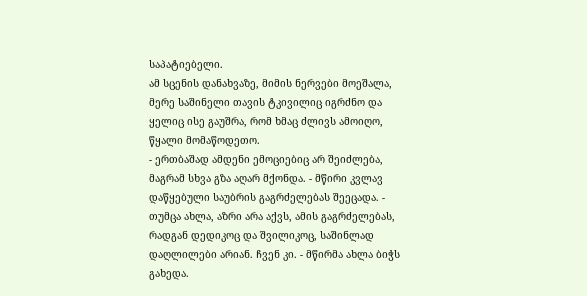საპატიებელი.
ამ სცენის დანახვაზე, მიმის ნერვები მოეშალა, მერე საშინელი თავის ტკივილიც იგრძნო და ყელიც ისე გაუშრა, რომ ხმაც ძლივს ამოიღო, წყალი მომაწოდეთო.
- ერთბაშად ამდენი ემოციებიც არ შეიძლება, მაგრამ სხვა გზა აღარ მქონდა. - მწირი კვლავ დაწყებული საუბრის გაგრძელებას შეეცადა. - თუმცა ახლა, აზრი არა აქვს, ამის გაგრძელებას, რადგან დედიკოც და შვილიკოც, საშინლად დაღლილები არიან. ჩვენ კი. - მწირმა ახლა ბიჭს გახედა.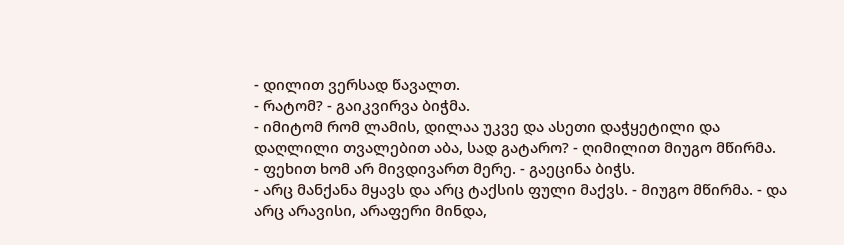- დილით ვერსად წავალთ.
- რატომ? - გაიკვირვა ბიჭმა.
- იმიტომ რომ ლამის, დილაა უკვე და ასეთი დაჭყეტილი და დაღლილი თვალებით აბა, სად გატარო? - ღიმილით მიუგო მწირმა.
- ფეხით ხომ არ მივდივართ მერე. - გაეცინა ბიჭს.
- არც მანქანა მყავს და არც ტაქსის ფული მაქვს. - მიუგო მწირმა. - და არც არავისი, არაფერი მინდა,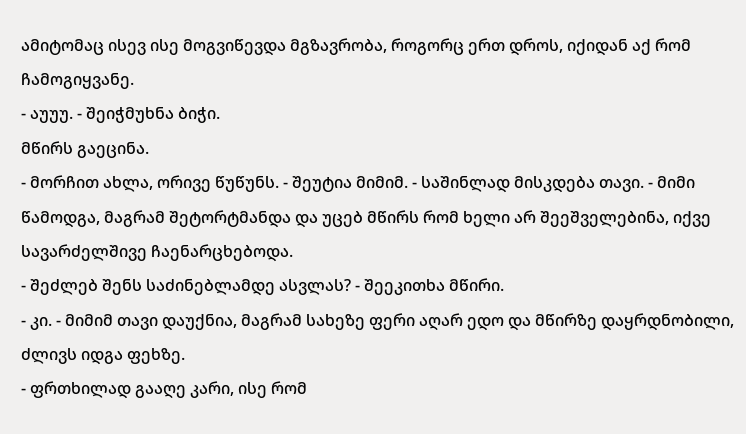ამიტომაც ისევ ისე მოგვიწევდა მგზავრობა, როგორც ერთ დროს, იქიდან აქ რომ ჩამოგიყვანე.
- აუუუ. - შეიჭმუხნა ბიჭი.
მწირს გაეცინა.
- მორჩით ახლა, ორივე წუწუნს. - შეუტია მიმიმ. - საშინლად მისკდება თავი. - მიმი წამოდგა, მაგრამ შეტორტმანდა და უცებ მწირს რომ ხელი არ შეეშველებინა, იქვე სავარძელშივე ჩაენარცხებოდა.
- შეძლებ შენს საძინებლამდე ასვლას? - შეეკითხა მწირი.
- კი. - მიმიმ თავი დაუქნია, მაგრამ სახეზე ფერი აღარ ედო და მწირზე დაყრდნობილი, ძლივს იდგა ფეხზე.
- ფრთხილად გააღე კარი, ისე რომ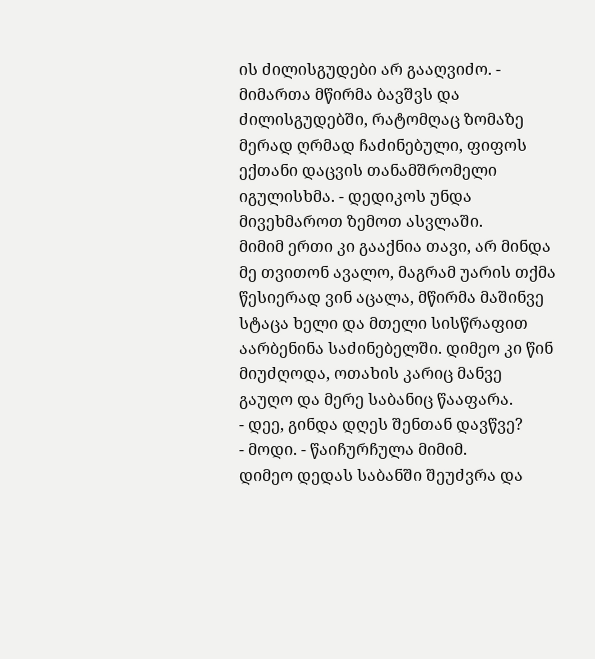ის ძილისგუდები არ გააღვიძო. - მიმართა მწირმა ბავშვს და ძილისგუდებში, რატომღაც ზომაზე მერად ღრმად ჩაძინებული, ფიფოს ექთანი დაცვის თანამშრომელი იგულისხმა. - დედიკოს უნდა მივეხმაროთ ზემოთ ასვლაში.
მიმიმ ერთი კი გააქნია თავი, არ მინდა მე თვითონ ავალო, მაგრამ უარის თქმა წესიერად ვინ აცალა, მწირმა მაშინვე სტაცა ხელი და მთელი სისწრაფით აარბენინა საძინებელში. დიმეო კი წინ მიუძღოდა, ოთახის კარიც მანვე გაუღო და მერე საბანიც წააფარა.
- დეე, გინდა დღეს შენთან დავწვე?
- მოდი. - წაიჩურჩულა მიმიმ.
დიმეო დედას საბანში შეუძვრა და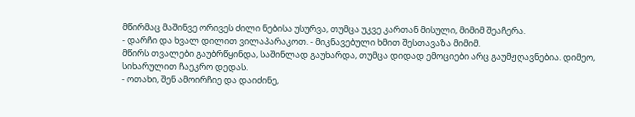მწირმაც მაშინვე ორივეს ძილი ნებისა უსურვა, თუმცა უკვე კართან მისული, მიმიმ შეაჩერა.
- დარჩი და ხვალ დილით ვილაპარაკოთ. - მიკნავებული ხმით შესთავაზა მიმიმ.
მწირს თვალები გაუბრწყინდა, საშინლად გაუხარდა, თუმცა დიდად ემოციები არც გაუმჟღავნებია. დიმეო, სიხარულით ჩაეკრო დედას.
- ოთახი, შენ ამოირჩიე და დაიძინე,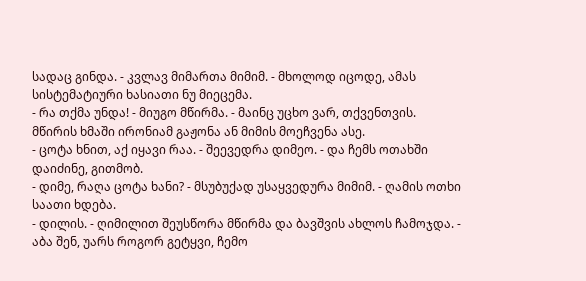სადაც გინდა. - კვლავ მიმართა მიმიმ. - მხოლოდ იცოდე, ამას სისტემატიური ხასიათი ნუ მიეცემა.
- რა თქმა უნდა! - მიუგო მწირმა. - მაინც უცხო ვარ, თქვენთვის.
მწირის ხმაში ირონიამ გაჟონა ან მიმის მოეჩვენა ასე.
- ცოტა ხნით, აქ იყავი რაა. - შეევედრა დიმეო. - და ჩემს ოთახში დაიძინე, გითმობ.
- დიმე, რაღა ცოტა ხანი? - მსუბუქად უსაყვედურა მიმიმ. - ღამის ოთხი საათი ხდება.
- დილის. - ღიმილით შეუსწორა მწირმა და ბავშვის ახლოს ჩამოჯდა. - აბა შენ, უარს როგორ გეტყვი, ჩემო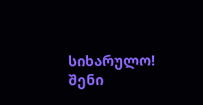სიხარულო! შენი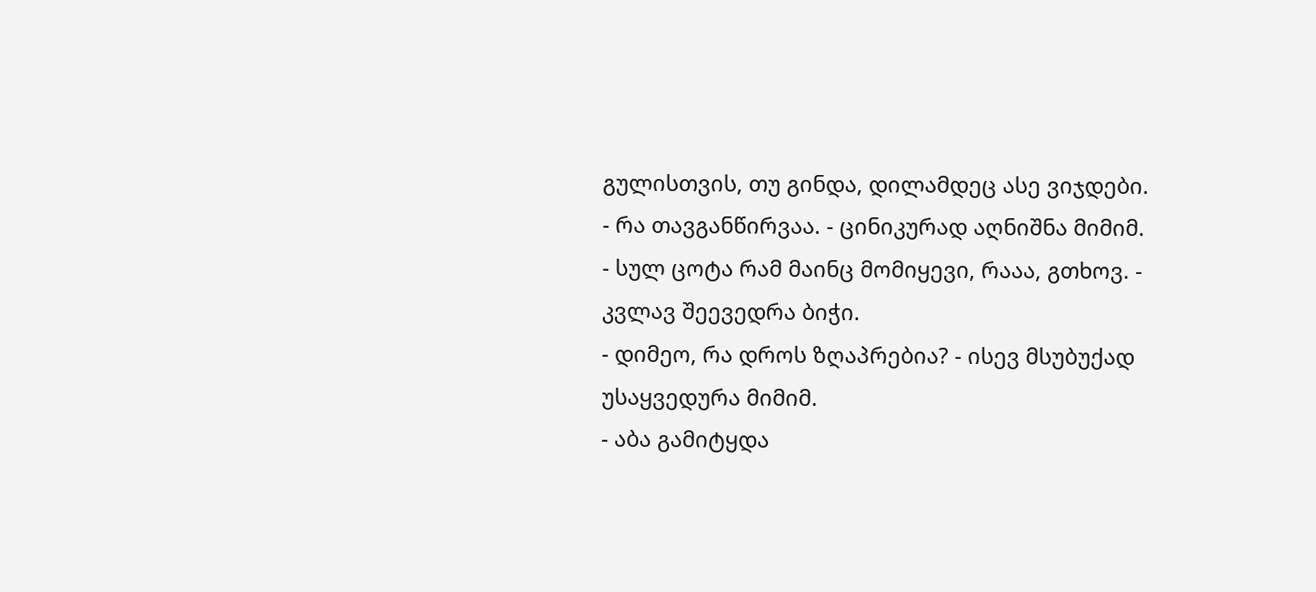გულისთვის, თუ გინდა, დილამდეც ასე ვიჯდები.
- რა თავგანწირვაა. - ცინიკურად აღნიშნა მიმიმ.
- სულ ცოტა რამ მაინც მომიყევი, რააა, გთხოვ. - კვლავ შეევედრა ბიჭი.
- დიმეო, რა დროს ზღაპრებია? - ისევ მსუბუქად უსაყვედურა მიმიმ.
- აბა გამიტყდა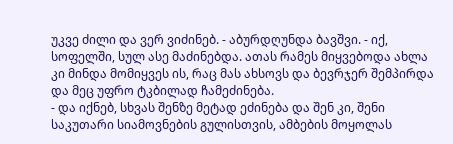უკვე ძილი და ვერ ვიძინებ. - აბურდღუნდა ბავშვი. - იქ, სოფელში, სულ ასე მაძინებდა. ათას რამეს მიყვებოდა ახლა კი მინდა მომიყვეს ის, რაც მას ახსოვს და ბევრჯერ შემპირდა და მეც უფრო ტკბილად ჩამეძინება.
- და იქნებ, სხვას შენზე მეტად ეძინება და შენ კი, შენი საკუთარი სიამოვნების გულისთვის, ამბების მოყოლას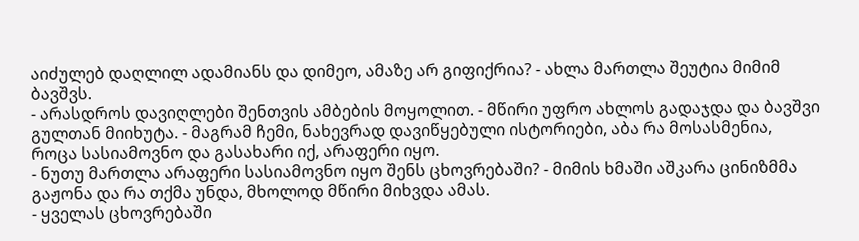აიძულებ დაღლილ ადამიანს და დიმეო, ამაზე არ გიფიქრია? - ახლა მართლა შეუტია მიმიმ ბავშვს.
- არასდროს დავიღლები შენთვის ამბების მოყოლით. - მწირი უფრო ახლოს გადაჯდა და ბავშვი გულთან მიიხუტა. - მაგრამ ჩემი, ნახევრად დავიწყებული ისტორიები, აბა რა მოსასმენია, როცა სასიამოვნო და გასახარი იქ, არაფერი იყო.
- ნუთუ მართლა არაფერი სასიამოვნო იყო შენს ცხოვრებაში? - მიმის ხმაში აშკარა ცინიზმმა გაჟონა და რა თქმა უნდა, მხოლოდ მწირი მიხვდა ამას.
- ყველას ცხოვრებაში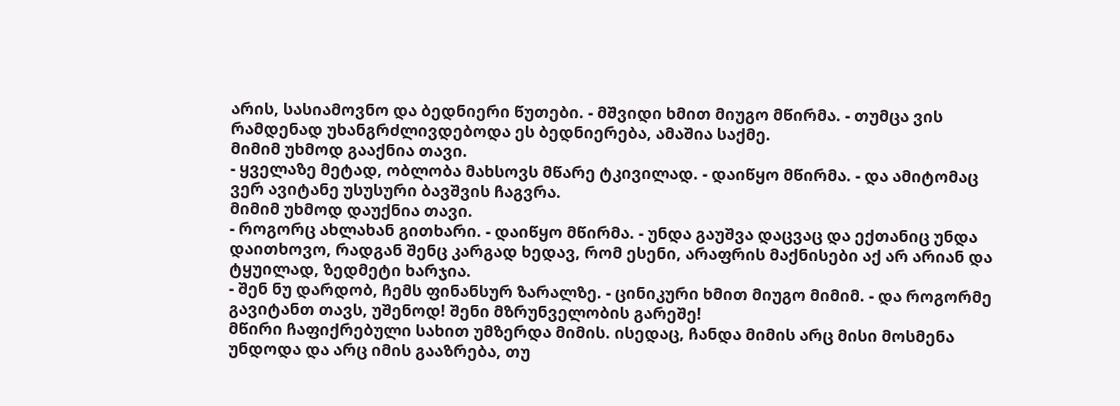არის, სასიამოვნო და ბედნიერი წუთები. - მშვიდი ხმით მიუგო მწირმა. - თუმცა ვის რამდენად უხანგრძლივდებოდა ეს ბედნიერება, ამაშია საქმე.
მიმიმ უხმოდ გააქნია თავი.
- ყველაზე მეტად, ობლობა მახსოვს მწარე ტკივილად. - დაიწყო მწირმა. - და ამიტომაც ვერ ავიტანე უსუსური ბავშვის ჩაგვრა.
მიმიმ უხმოდ დაუქნია თავი.
- როგორც ახლახან გითხარი. - დაიწყო მწირმა. - უნდა გაუშვა დაცვაც და ექთანიც უნდა დაითხოვო, რადგან შენც კარგად ხედავ, რომ ესენი, არაფრის მაქნისები აქ არ არიან და ტყუილად, ზედმეტი ხარჯია.
- შენ ნუ დარდობ, ჩემს ფინანსურ ზარალზე. - ცინიკური ხმით მიუგო მიმიმ. - და როგორმე გავიტანთ თავს, უშენოდ! შენი მზრუნველობის გარეშე!
მწირი ჩაფიქრებული სახით უმზერდა მიმის. ისედაც, ჩანდა მიმის არც მისი მოსმენა უნდოდა და არც იმის გააზრება, თუ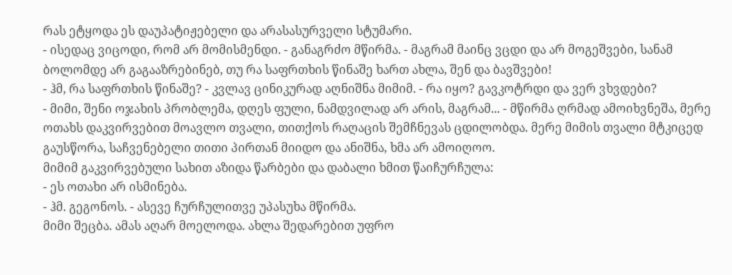რას ეტყოდა ეს დაუპატიჟებელი და არასასურველი სტუმარი.
- ისედაც ვიცოდი, რომ არ მომისმენდი. - განაგრძო მწირმა. - მაგრამ მაინც ვცდი და არ მოგეშვები, სანამ ბოლომდე არ გაგააზრებინებ, თუ რა საფრთხის წინაშე ხართ ახლა, შენ და ბავშვები!
- ჰმ, რა საფრთხის წინაშე? - კვლავ ცინიკურად აღნიშნა მიმიმ. - რა იყო? გავკოტრდი და ვერ ვხვდები?
- მიმი, შენი ოჯახის პრობლემა, დღეს ფული, ნამდვილად არ არის, მაგრამ... - მწირმა ღრმად ამოიხვნეშა, მერე ოთახს დაკვირვებით მოავლო თვალი, თითქოს რაღაცის შემჩნევას ცდილობდა. მერე მიმის თვალი მტკიცედ გაუსწორა, საჩვენებელი თითი პირთან მიიდო და ანიშნა, ხმა არ ამოიღოო.
მიმიმ გაკვირვებული სახით აზიდა წარბები და დაბალი ხმით წაიჩურჩულა:
- ეს ოთახი არ ისმინება.
- ჰმ. გეგონოს. - ასევე ჩურჩულითვე უპასუხა მწირმა.
მიმი შეცბა. ამას აღარ მოელოდა. ახლა შედარებით უფრო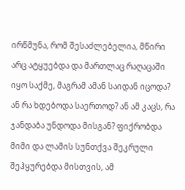ირწმუნა, რომ შესაძლებელია, მწირი არც ატყუებდა და მართლაც რაღაცაში იყო საქმე, მაგრამ ამან საიდან იცოდა? ან რა ხდებოდა საერთოდ? ან ამ კაცს, რა ჯანდაბა უნდოდა მისგან? ფიქრობდა მიმი და ლამის სუნთქვა შეკრული შეჰყურებდა მისთვის, ამ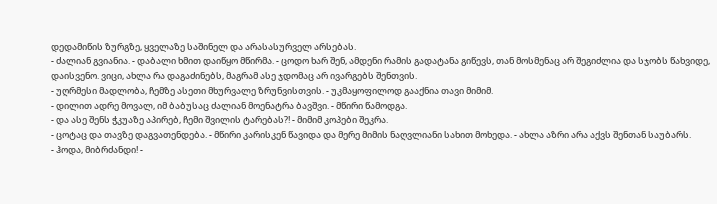დედამიწის ზურგზე, ყველაზე საშინელ და არასასურველ არსებას.
- ძალიან გვიანია. - დაბალი ხმით დაიწყო მწირმა. - ცოდო ხარ შენ, ამდენი რამის გადატანა გიწევს, თან მოსმენაც არ შეგიძლია და სჯობს წახვიდე, დაისვენო. ვიცი, ახლა რა დაგაძინებს, მაგრამ ასე ჯდომაც არ ივარგებს შენთვის.
- უღრმესი მადლობა, ჩემზე ასეთი მხურვალე ზრუნვისთვის. - უკმაყოფილოდ გააქნია თავი მიმიმ.
- დილით ადრე მოვალ, იმ ბაბუსაც ძალიან მოენატრა ბავშვი. - მწირი წამოდგა.
- და ასე შენს ჭკუაზე აპირებ, ჩემი შვილის ტარებას?! - მიმიმ კოპები შეკრა.
- ცოტაც და თავზე დაგვათენდება. - მწირი კარისკენ წავიდა და მერე მიმის ნაღვლიანი სახით მოხედა. - ახლა აზრი არა აქვს შენთან საუბარს.
- ჰოდა, მიბრძანდი! -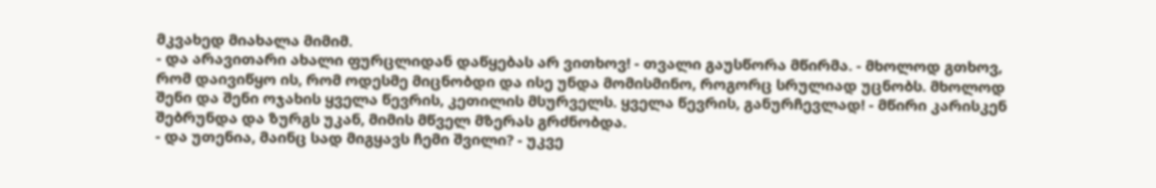მკვახედ მიახალა მიმიმ.
- და არავითარი ახალი ფურცლიდან დაწყებას არ ვითხოვ! - თვალი გაუსწორა მწირმა. - მხოლოდ გთხოვ, რომ დაივიწყო ის, რომ ოდესმე მიცნობდი და ისე უნდა მომისმინო, როგორც სრულიად უცნობს. მხოლოდ შენი და შენი ოჯახის ყველა წევრის, კეთილის მსურველს. ყველა წევრის, განურჩევლად! - მწირი კარისკენ შებრუნდა და ზურგს უკან, მიმის მწველ მზერას გრძნობდა.
- და უთენია, მაინც სად მიგყავს ჩემი შვილი? - უკვე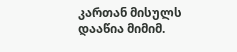კართან მისულს დააწია მიმიმ.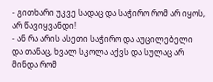- გითხარი უკვე სადაც და საჭირო რომ არ იყოს, არ წავიყვანდი!
- ან რა არის ასეთი საჭირო და აუცილებელი და თანაც, ხვალ სკოლა აქვს და სულაც არ მინდა რომ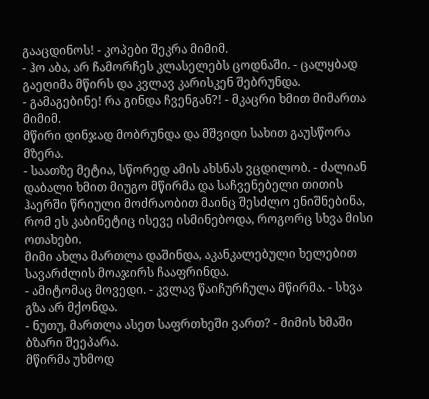გააცდინოს! - კოპები შეკრა მიმიმ.
- ჰო აბა, არ ჩამორჩეს კლასელებს ცოდნაში. - ცალყბად გაეღიმა მწირს და კვლავ კარისკენ შებრუნდა.
- გამაგებინე! რა გინდა ჩვენგან?! - მკაცრი ხმით მიმართა მიმიმ.
მწირი დინჯად მობრუნდა და მშვიდი სახით გაუსწორა მზერა.
- საათზე მეტია, სწორედ ამის ახსნას ვცდილობ. - ძალიან დაბალი ხმით მიუგო მწირმა და საჩვენებელი თითის ჰაერში წრიული მოძრაობით მაინც შესძლო ენიშნებინა, რომ ეს კაბინეტიც ისევე ისმინებოდა, როგორც სხვა მისი ოთახები.
მიმი ახლა მართლა დაშინდა, აკანკალებული ხელებით სავარძლის მოაჯირს ჩააფრინდა.
- ამიტომაც მოვედი. - კვლავ წაიჩურჩულა მწირმა. - სხვა გზა არ მქონდა.
- ნუთუ, მართლა ასეთ საფრთხეში ვართ? - მიმის ხმაში ბზარი შეეპარა.
მწირმა უხმოდ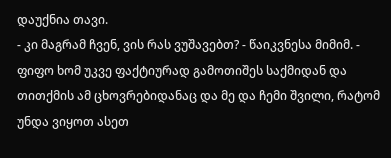დაუქნია თავი.
- კი მაგრამ ჩვენ, ვის რას ვუშავებთ? - წაიკვნესა მიმიმ. - ფიფო ხომ უკვე ფაქტიურად გამოთიშეს საქმიდან და თითქმის ამ ცხოვრებიდანაც და მე და ჩემი შვილი, რატომ უნდა ვიყოთ ასეთ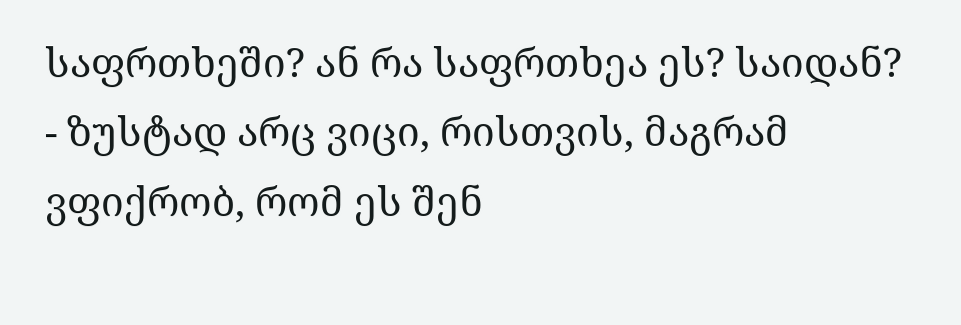საფრთხეში? ან რა საფრთხეა ეს? საიდან?
- ზუსტად არც ვიცი, რისთვის, მაგრამ ვფიქრობ, რომ ეს შენ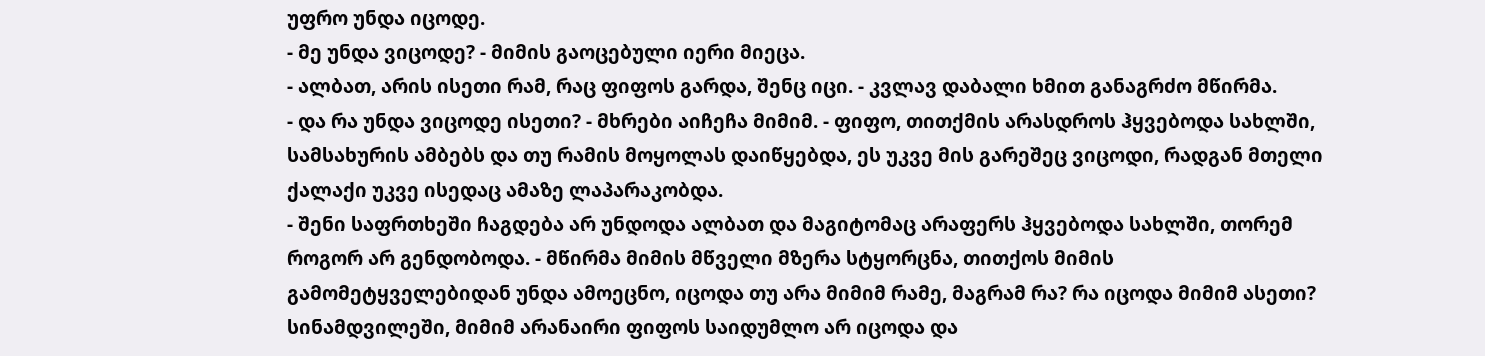უფრო უნდა იცოდე.
- მე უნდა ვიცოდე? - მიმის გაოცებული იერი მიეცა.
- ალბათ, არის ისეთი რამ, რაც ფიფოს გარდა, შენც იცი. - კვლავ დაბალი ხმით განაგრძო მწირმა.
- და რა უნდა ვიცოდე ისეთი? - მხრები აიჩეჩა მიმიმ. - ფიფო, თითქმის არასდროს ჰყვებოდა სახლში, სამსახურის ამბებს და თუ რამის მოყოლას დაიწყებდა, ეს უკვე მის გარეშეც ვიცოდი, რადგან მთელი ქალაქი უკვე ისედაც ამაზე ლაპარაკობდა.
- შენი საფრთხეში ჩაგდება არ უნდოდა ალბათ და მაგიტომაც არაფერს ჰყვებოდა სახლში, თორემ როგორ არ გენდობოდა. - მწირმა მიმის მწველი მზერა სტყორცნა, თითქოს მიმის გამომეტყველებიდან უნდა ამოეცნო, იცოდა თუ არა მიმიმ რამე, მაგრამ რა? რა იცოდა მიმიმ ასეთი?
სინამდვილეში, მიმიმ არანაირი ფიფოს საიდუმლო არ იცოდა და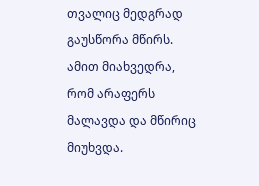თვალიც მედგრად გაუსწორა მწირს. ამით მიახვედრა, რომ არაფერს მალავდა და მწირიც მიუხვდა.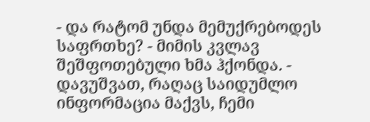- და რატომ უნდა მემუქრებოდეს საფრთხე? - მიმის კვლავ შეშფოთებული ხმა ჰქონდა. - დავუშვათ, რაღაც საიდუმლო ინფორმაცია მაქვს, ჩემი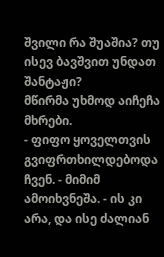შვილი რა შუაშია? თუ ისევ ბავშვით უნდათ შანტაჟი?
მწირმა უხმოდ აიჩეჩა მხრები.
- ფიფო ყოველთვის გვიფრთხილდებოდა ჩვენ. - მიმიმ ამოიხვნეშა. - ის კი არა, და ისე ძალიან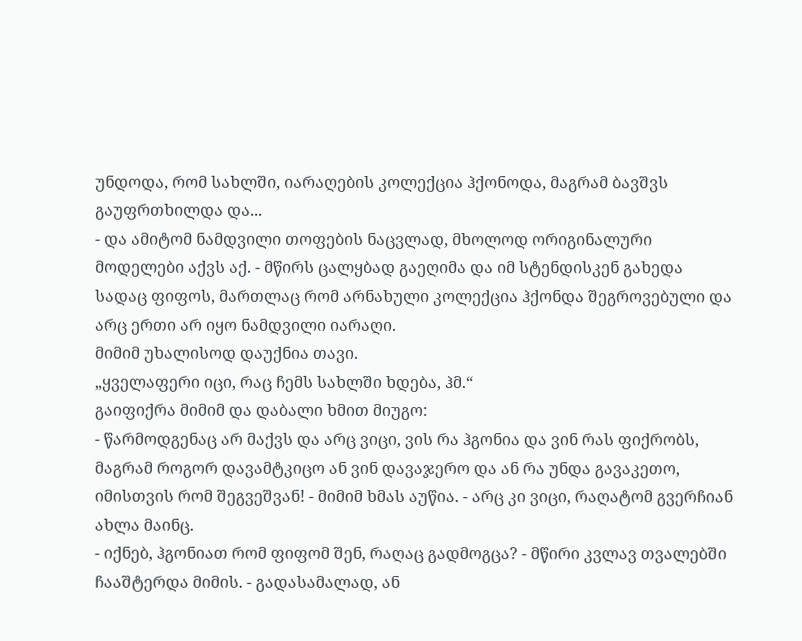უნდოდა, რომ სახლში, იარაღების კოლექცია ჰქონოდა, მაგრამ ბავშვს გაუფრთხილდა და...
- და ამიტომ ნამდვილი თოფების ნაცვლად, მხოლოდ ორიგინალური მოდელები აქვს აქ. - მწირს ცალყბად გაეღიმა და იმ სტენდისკენ გახედა სადაც ფიფოს, მართლაც რომ არნახული კოლექცია ჰქონდა შეგროვებული და არც ერთი არ იყო ნამდვილი იარაღი.
მიმიმ უხალისოდ დაუქნია თავი.
„ყველაფერი იცი, რაც ჩემს სახლში ხდება, ჰმ.“
გაიფიქრა მიმიმ და დაბალი ხმით მიუგო:
- წარმოდგენაც არ მაქვს და არც ვიცი, ვის რა ჰგონია და ვინ რას ფიქრობს, მაგრამ როგორ დავამტკიცო ან ვინ დავაჯერო და ან რა უნდა გავაკეთო, იმისთვის რომ შეგვეშვან! - მიმიმ ხმას აუწია. - არც კი ვიცი, რაღატომ გვერჩიან ახლა მაინც.
- იქნებ, ჰგონიათ რომ ფიფომ შენ, რაღაც გადმოგცა? - მწირი კვლავ თვალებში ჩააშტერდა მიმის. - გადასამალად, ან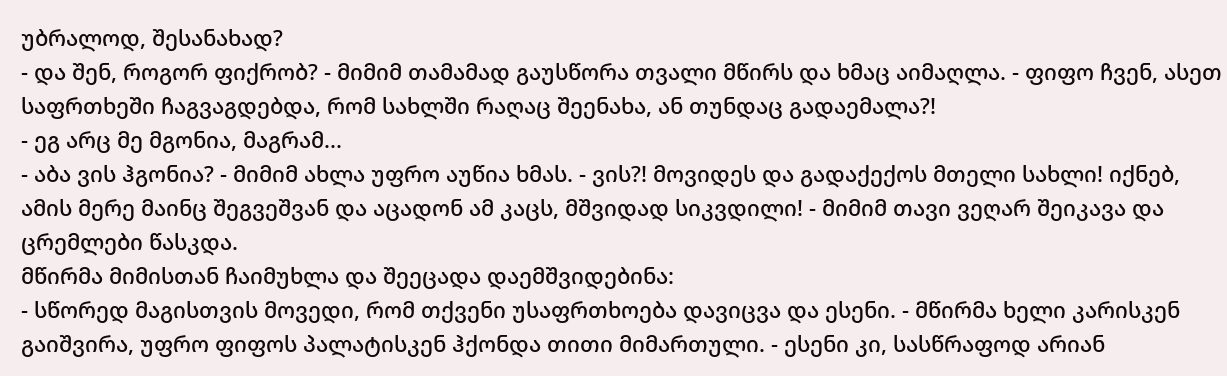უბრალოდ, შესანახად?
- და შენ, როგორ ფიქრობ? - მიმიმ თამამად გაუსწორა თვალი მწირს და ხმაც აიმაღლა. - ფიფო ჩვენ, ასეთ საფრთხეში ჩაგვაგდებდა, რომ სახლში რაღაც შეენახა, ან თუნდაც გადაემალა?!
- ეგ არც მე მგონია, მაგრამ...
- აბა ვის ჰგონია? - მიმიმ ახლა უფრო აუწია ხმას. - ვის?! მოვიდეს და გადაქექოს მთელი სახლი! იქნებ, ამის მერე მაინც შეგვეშვან და აცადონ ამ კაცს, მშვიდად სიკვდილი! - მიმიმ თავი ვეღარ შეიკავა და ცრემლები წასკდა.
მწირმა მიმისთან ჩაიმუხლა და შეეცადა დაემშვიდებინა:
- სწორედ მაგისთვის მოვედი, რომ თქვენი უსაფრთხოება დავიცვა და ესენი. - მწირმა ხელი კარისკენ გაიშვირა, უფრო ფიფოს პალატისკენ ჰქონდა თითი მიმართული. - ესენი კი, სასწრაფოდ არიან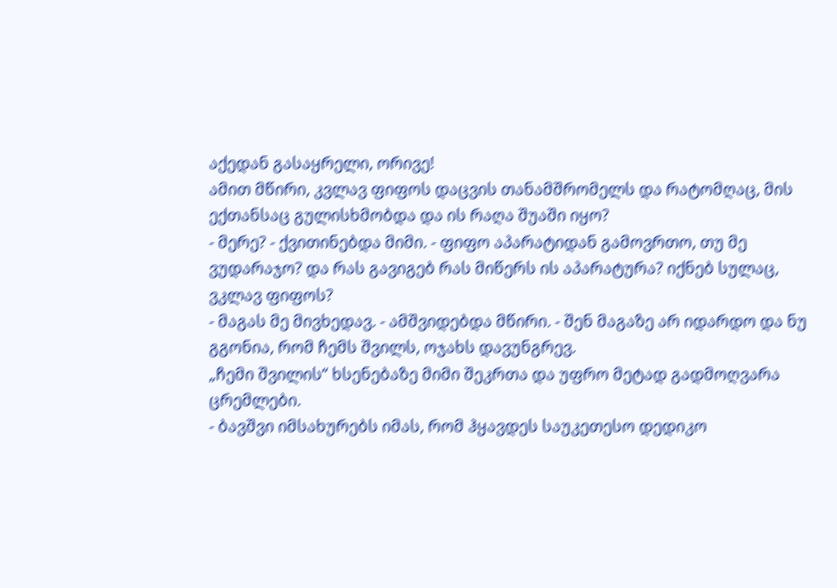აქედან გასაყრელი, ორივე!
ამით მწირი, კვლავ ფიფოს დაცვის თანამშრომელს და რატომღაც, მის ექთანსაც გულისხმობდა და ის რაღა შუაში იყო?
- მერე? - ქვითინებდა მიმი. - ფიფო აპარატიდან გამოვრთო, თუ მე ვუდარაჯო? და რას გავიგებ რას მიწერს ის აპარატურა? იქნებ სულაც, ვკლავ ფიფოს?
- მაგას მე მივხედავ. - ამშვიდებდა მწირი. - შენ მაგაზე არ იდარდო და ნუ გგონია, რომ ჩემს შვილს, ოჯახს დავუნგრევ.
„ჩემი შვილის“ ხსენებაზე მიმი შეკრთა და უფრო მეტად გადმოღვარა ცრემლები.
- ბავშვი იმსახურებს იმას, რომ ჰყავდეს საუკეთესო დედიკო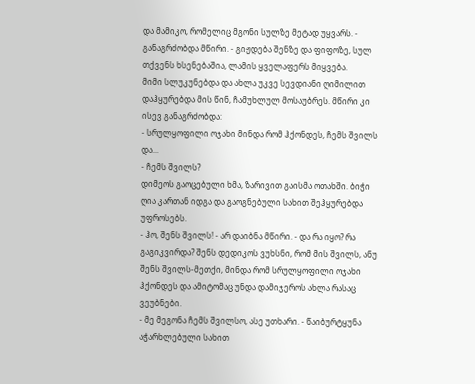და მამიკო, რომელიც მგონი სულზე მეტად უყვარს. - განაგრძობდა მწირი. - გიჟდება შენზე და ფიფოზე, სულ თქვენს ხსენებაშია, ლამის ყველაფერს მიყვება.
მიმი სლუკუნებდა და ახლა უკვე სევდიანი ღიმილით დაჰყურებდა მის წინ, ჩამუხლულ მოსაუბრეს. მწირი კი ისევ განაგრძობდა:
- სრულყოფილი ოჯახი მინდა რომ ჰქონდეს, ჩემს შვილს და...
- ჩემს შვილს?
დიმეოს გაოცებული ხმა, ზარივით გაისმა ოთახში. ბიჭი ღია კართან იდგა და გაოგნებული სახით შეჰყურებდა უფროსებს.
- ჰო, შენს შვილს! - არ დაიბნა მწირი. - და რა იყო? რა გაგიკვირდა? შენს დედიკოს ვუხსნი, რომ მის შვილს, ანუ შენს შვილს-მეთქი, მინდა რომ სრულყოფილი ოჯახი ჰქონდეს და ამიტომაც უნდა დამიჯეროს ახლა რასაც ვეუბნები.
- მე მეგონა ჩემს შვილსო, ასე უთხარი. - წაიბურტყუნა აჭარხლებული სახით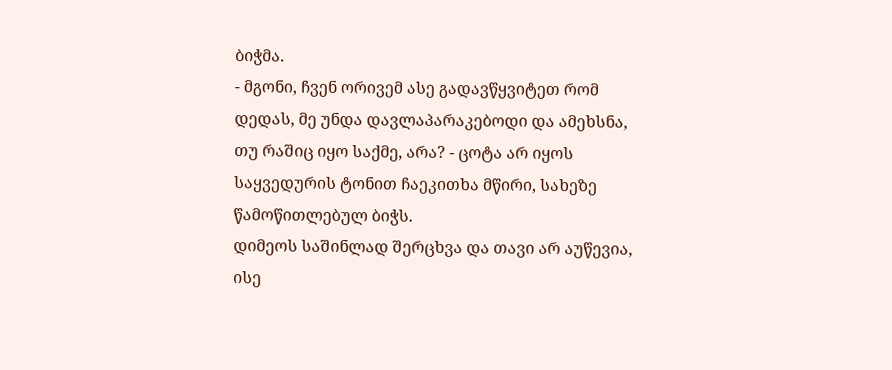ბიჭმა.
- მგონი, ჩვენ ორივემ ასე გადავწყვიტეთ რომ დედას, მე უნდა დავლაპარაკებოდი და ამეხსნა, თუ რაშიც იყო საქმე, არა? - ცოტა არ იყოს საყვედურის ტონით ჩაეკითხა მწირი, სახეზე წამოწითლებულ ბიჭს.
დიმეოს საშინლად შერცხვა და თავი არ აუწევია, ისე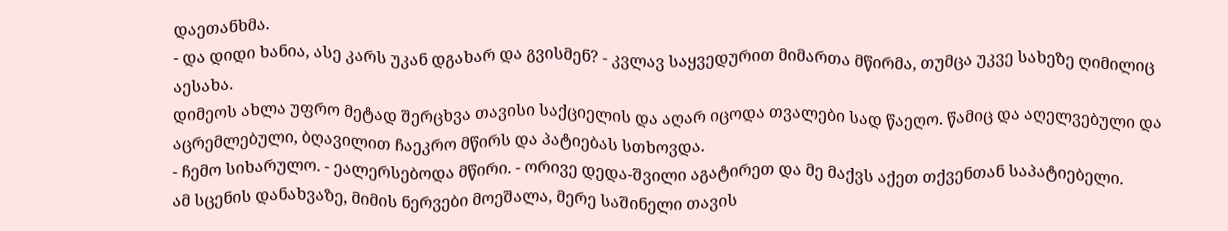დაეთანხმა.
- და დიდი ხანია, ასე კარს უკან დგახარ და გვისმენ? - კვლავ საყვედურით მიმართა მწირმა, თუმცა უკვე სახეზე ღიმილიც აესახა.
დიმეოს ახლა უფრო მეტად შერცხვა თავისი საქციელის და აღარ იცოდა თვალები სად წაეღო. წამიც და აღელვებული და აცრემლებული, ბღავილით ჩაეკრო მწირს და პატიებას სთხოვდა.
- ჩემო სიხარულო. - ეალერსებოდა მწირი. - ორივე დედა-შვილი აგატირეთ და მე მაქვს აქეთ თქვენთან საპატიებელი.
ამ სცენის დანახვაზე, მიმის ნერვები მოეშალა, მერე საშინელი თავის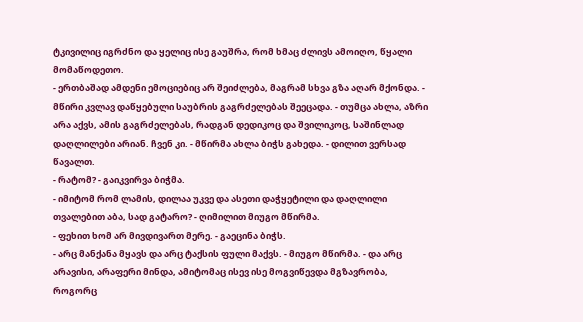ტკივილიც იგრძნო და ყელიც ისე გაუშრა, რომ ხმაც ძლივს ამოიღო, წყალი მომაწოდეთო.
- ერთბაშად ამდენი ემოციებიც არ შეიძლება, მაგრამ სხვა გზა აღარ მქონდა. - მწირი კვლავ დაწყებული საუბრის გაგრძელებას შეეცადა. - თუმცა ახლა, აზრი არა აქვს, ამის გაგრძელებას, რადგან დედიკოც და შვილიკოც, საშინლად დაღლილები არიან. ჩვენ კი. - მწირმა ახლა ბიჭს გახედა. - დილით ვერსად წავალთ.
- რატომ? - გაიკვირვა ბიჭმა.
- იმიტომ რომ ლამის, დილაა უკვე და ასეთი დაჭყეტილი და დაღლილი თვალებით აბა, სად გატარო? - ღიმილით მიუგო მწირმა.
- ფეხით ხომ არ მივდივართ მერე. - გაეცინა ბიჭს.
- არც მანქანა მყავს და არც ტაქსის ფული მაქვს. - მიუგო მწირმა. - და არც არავისი, არაფერი მინდა, ამიტომაც ისევ ისე მოგვიწევდა მგზავრობა, როგორც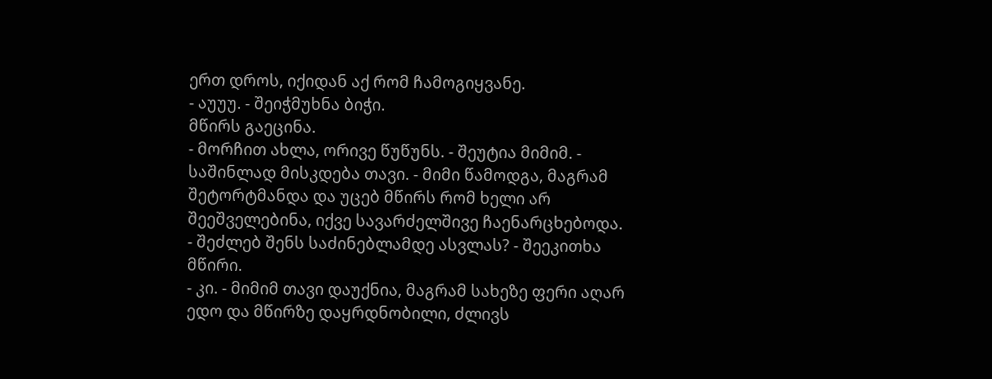ერთ დროს, იქიდან აქ რომ ჩამოგიყვანე.
- აუუუ. - შეიჭმუხნა ბიჭი.
მწირს გაეცინა.
- მორჩით ახლა, ორივე წუწუნს. - შეუტია მიმიმ. - საშინლად მისკდება თავი. - მიმი წამოდგა, მაგრამ შეტორტმანდა და უცებ მწირს რომ ხელი არ შეეშველებინა, იქვე სავარძელშივე ჩაენარცხებოდა.
- შეძლებ შენს საძინებლამდე ასვლას? - შეეკითხა მწირი.
- კი. - მიმიმ თავი დაუქნია, მაგრამ სახეზე ფერი აღარ ედო და მწირზე დაყრდნობილი, ძლივს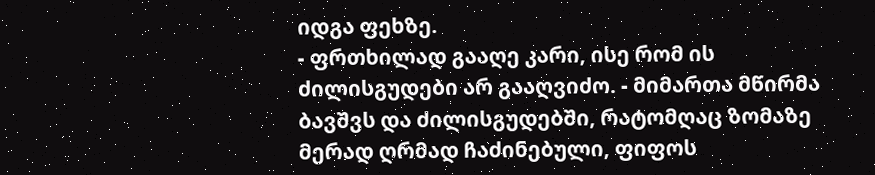იდგა ფეხზე.
- ფრთხილად გააღე კარი, ისე რომ ის ძილისგუდები არ გააღვიძო. - მიმართა მწირმა ბავშვს და ძილისგუდებში, რატომღაც ზომაზე მერად ღრმად ჩაძინებული, ფიფოს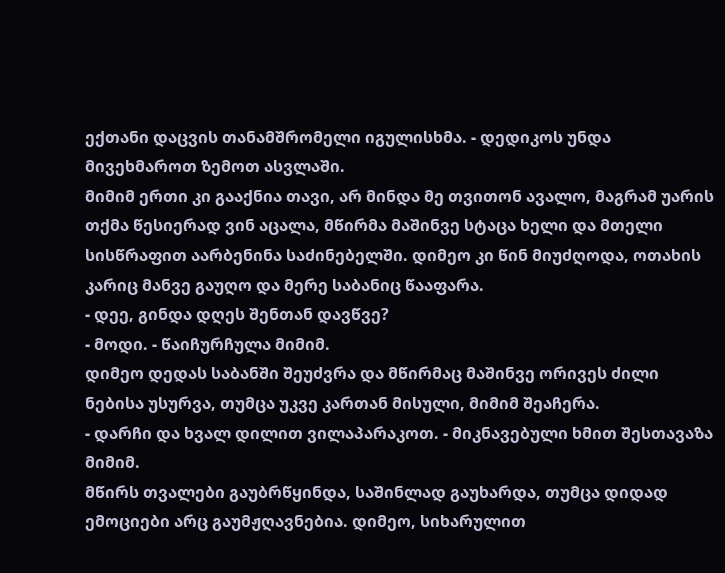ექთანი დაცვის თანამშრომელი იგულისხმა. - დედიკოს უნდა მივეხმაროთ ზემოთ ასვლაში.
მიმიმ ერთი კი გააქნია თავი, არ მინდა მე თვითონ ავალო, მაგრამ უარის თქმა წესიერად ვინ აცალა, მწირმა მაშინვე სტაცა ხელი და მთელი სისწრაფით აარბენინა საძინებელში. დიმეო კი წინ მიუძღოდა, ოთახის კარიც მანვე გაუღო და მერე საბანიც წააფარა.
- დეე, გინდა დღეს შენთან დავწვე?
- მოდი. - წაიჩურჩულა მიმიმ.
დიმეო დედას საბანში შეუძვრა და მწირმაც მაშინვე ორივეს ძილი ნებისა უსურვა, თუმცა უკვე კართან მისული, მიმიმ შეაჩერა.
- დარჩი და ხვალ დილით ვილაპარაკოთ. - მიკნავებული ხმით შესთავაზა მიმიმ.
მწირს თვალები გაუბრწყინდა, საშინლად გაუხარდა, თუმცა დიდად ემოციები არც გაუმჟღავნებია. დიმეო, სიხარულით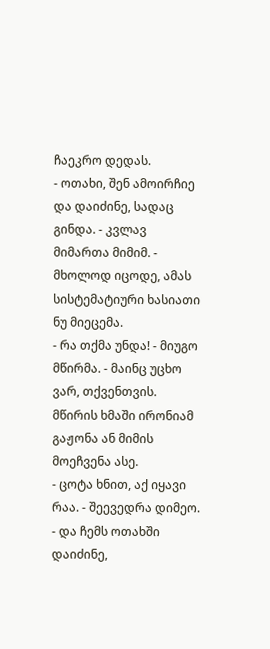ჩაეკრო დედას.
- ოთახი, შენ ამოირჩიე და დაიძინე, სადაც გინდა. - კვლავ მიმართა მიმიმ. - მხოლოდ იცოდე, ამას სისტემატიური ხასიათი ნუ მიეცემა.
- რა თქმა უნდა! - მიუგო მწირმა. - მაინც უცხო ვარ, თქვენთვის.
მწირის ხმაში ირონიამ გაჟონა ან მიმის მოეჩვენა ასე.
- ცოტა ხნით, აქ იყავი რაა. - შეევედრა დიმეო. - და ჩემს ოთახში დაიძინე,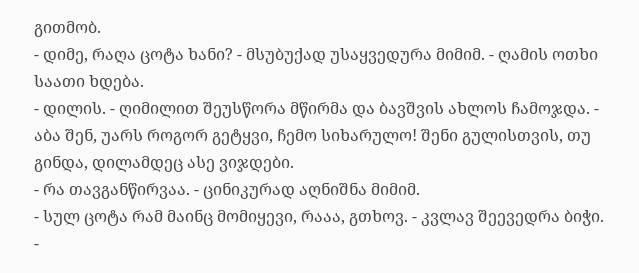გითმობ.
- დიმე, რაღა ცოტა ხანი? - მსუბუქად უსაყვედურა მიმიმ. - ღამის ოთხი საათი ხდება.
- დილის. - ღიმილით შეუსწორა მწირმა და ბავშვის ახლოს ჩამოჯდა. - აბა შენ, უარს როგორ გეტყვი, ჩემო სიხარულო! შენი გულისთვის, თუ გინდა, დილამდეც ასე ვიჯდები.
- რა თავგანწირვაა. - ცინიკურად აღნიშნა მიმიმ.
- სულ ცოტა რამ მაინც მომიყევი, რააა, გთხოვ. - კვლავ შეევედრა ბიჭი.
-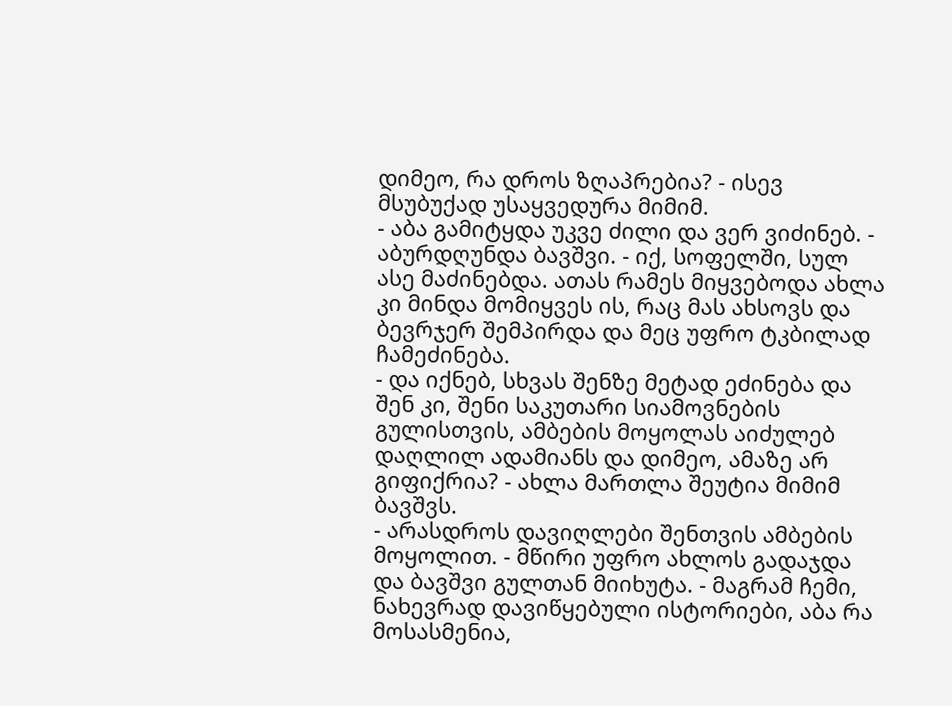დიმეო, რა დროს ზღაპრებია? - ისევ მსუბუქად უსაყვედურა მიმიმ.
- აბა გამიტყდა უკვე ძილი და ვერ ვიძინებ. - აბურდღუნდა ბავშვი. - იქ, სოფელში, სულ ასე მაძინებდა. ათას რამეს მიყვებოდა ახლა კი მინდა მომიყვეს ის, რაც მას ახსოვს და ბევრჯერ შემპირდა და მეც უფრო ტკბილად ჩამეძინება.
- და იქნებ, სხვას შენზე მეტად ეძინება და შენ კი, შენი საკუთარი სიამოვნების გულისთვის, ამბების მოყოლას აიძულებ დაღლილ ადამიანს და დიმეო, ამაზე არ გიფიქრია? - ახლა მართლა შეუტია მიმიმ ბავშვს.
- არასდროს დავიღლები შენთვის ამბების მოყოლით. - მწირი უფრო ახლოს გადაჯდა და ბავშვი გულთან მიიხუტა. - მაგრამ ჩემი, ნახევრად დავიწყებული ისტორიები, აბა რა მოსასმენია,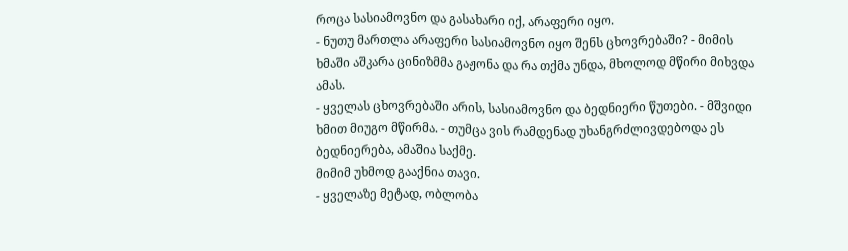როცა სასიამოვნო და გასახარი იქ, არაფერი იყო.
- ნუთუ მართლა არაფერი სასიამოვნო იყო შენს ცხოვრებაში? - მიმის ხმაში აშკარა ცინიზმმა გაჟონა და რა თქმა უნდა, მხოლოდ მწირი მიხვდა ამას.
- ყველას ცხოვრებაში არის, სასიამოვნო და ბედნიერი წუთები. - მშვიდი ხმით მიუგო მწირმა. - თუმცა ვის რამდენად უხანგრძლივდებოდა ეს ბედნიერება, ამაშია საქმე.
მიმიმ უხმოდ გააქნია თავი.
- ყველაზე მეტად, ობლობა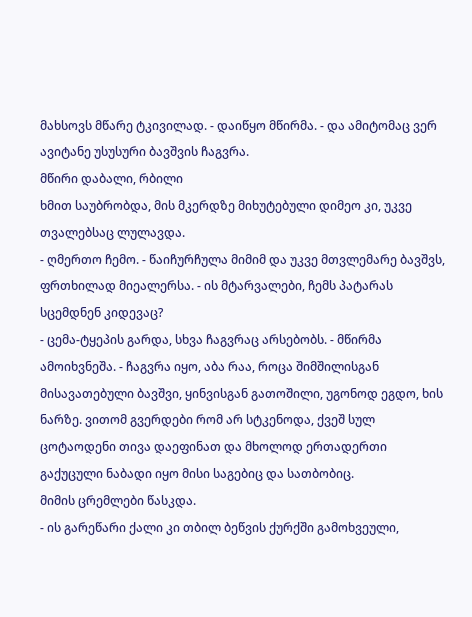მახსოვს მწარე ტკივილად. - დაიწყო მწირმა. - და ამიტომაც ვერ ავიტანე უსუსური ბავშვის ჩაგვრა.
მწირი დაბალი, რბილი
ხმით საუბრობდა, მის მკერდზე მიხუტებული დიმეო კი, უკვე თვალებსაც ლულავდა.
- ღმერთო ჩემო. - წაიჩურჩულა მიმიმ და უკვე მთვლემარე ბავშვს, ფრთხილად მიეალერსა. - ის მტარვალები, ჩემს პატარას სცემდნენ კიდევაც?
- ცემა-ტყეპის გარდა, სხვა ჩაგვრაც არსებობს. - მწირმა ამოიხვნეშა. - ჩაგვრა იყო, აბა რაა, როცა შიმშილისგან მისავათებული ბავშვი, ყინვისგან გათოშილი, უგონოდ ეგდო, ხის ნარზე. ვითომ გვერდები რომ არ სტკენოდა, ქვეშ სულ ცოტაოდენი თივა დაეფინათ და მხოლოდ ერთადერთი გაქუცული ნაბადი იყო მისი საგებიც და სათბობიც.
მიმის ცრემლები წასკდა.
- ის გარეწარი ქალი კი თბილ ბეწვის ქურქში გამოხვეული,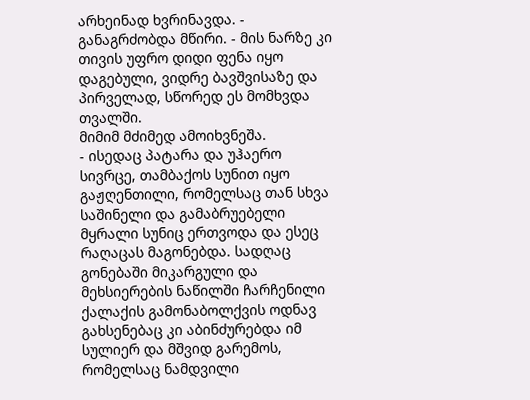არხეინად ხვრინავდა. - განაგრძობდა მწირი. - მის ნარზე კი თივის უფრო დიდი ფენა იყო დაგებული, ვიდრე ბავშვისაზე და პირველად, სწორედ ეს მომხვდა თვალში.
მიმიმ მძიმედ ამოიხვნეშა.
- ისედაც პატარა და უჰაერო სივრცე, თამბაქოს სუნით იყო გაჟღენთილი, რომელსაც თან სხვა საშინელი და გამაბრუებელი მყრალი სუნიც ერთვოდა და ესეც რაღაცას მაგონებდა. სადღაც გონებაში მიკარგული და მეხსიერების ნაწილში ჩარჩენილი ქალაქის გამონაბოლქვის ოდნავ გახსენებაც კი აბინძურებდა იმ სულიერ და მშვიდ გარემოს, რომელსაც ნამდვილი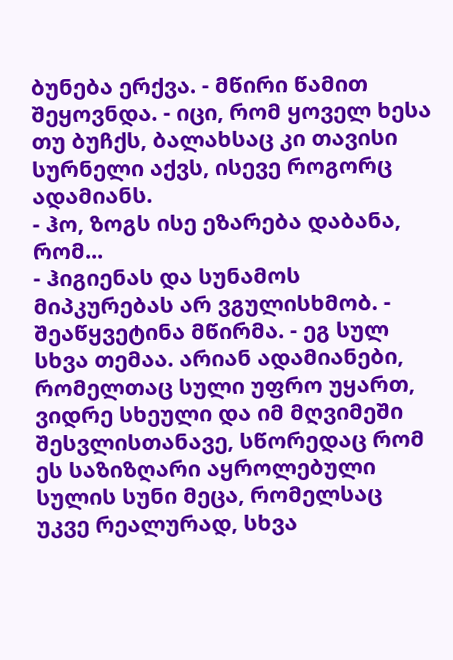ბუნება ერქვა. - მწირი წამით შეყოვნდა. - იცი, რომ ყოველ ხესა თუ ბუჩქს, ბალახსაც კი თავისი სურნელი აქვს, ისევე როგორც ადამიანს.
- ჰო, ზოგს ისე ეზარება დაბანა, რომ...
- ჰიგიენას და სუნამოს მიპკურებას არ ვგულისხმობ. - შეაწყვეტინა მწირმა. - ეგ სულ სხვა თემაა. არიან ადამიანები, რომელთაც სული უფრო უყართ, ვიდრე სხეული და იმ მღვიმეში შესვლისთანავე, სწორედაც რომ ეს საზიზღარი აყროლებული სულის სუნი მეცა, რომელსაც უკვე რეალურად, სხვა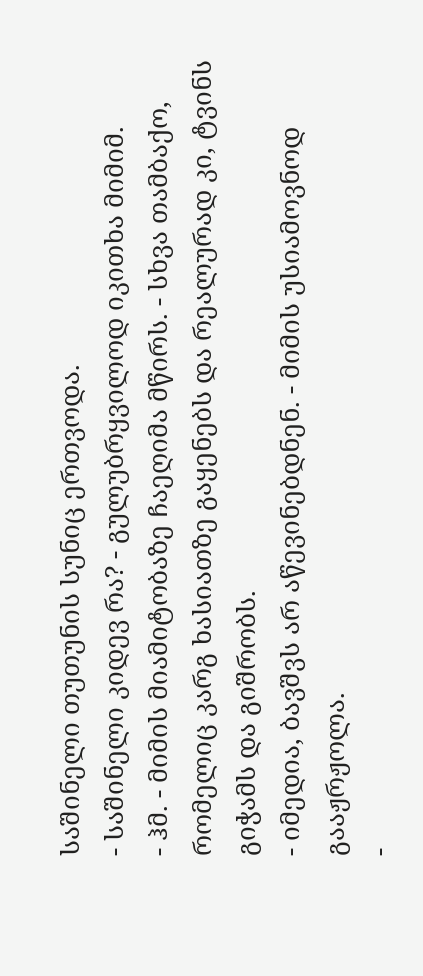საშინელი თუთუნის სუნიც ერთვოდა.
- საშინელი კიდევ რა? - გულუბრყვილოდ იკითხა მიმიმ.
- ჰმ. - მიმის მიამიტობაზე ჩაეღიმა მწირს. - სხვა თამბაქო, რომელიც კარგ ხასიათზე გაყენებს და რეალურად კი, ტვინს გიჭამს და გიშრობს.
- იმედია, ბავშვს არ აწევინებდნენ. - მიმის უსიამოვნოდ გააჟრჟოლა.
-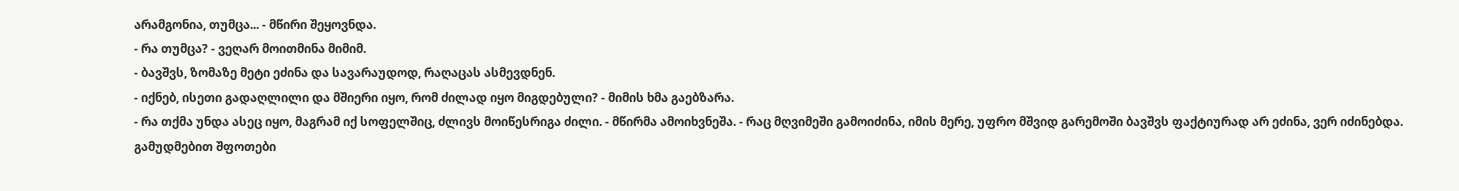არამგონია, თუმცა... - მწირი შეყოვნდა.
- რა თუმცა? - ვეღარ მოითმინა მიმიმ.
- ბავშვს, ზომაზე მეტი ეძინა და სავარაუდოდ, რაღაცას ასმევდნენ.
- იქნებ, ისეთი გადაღლილი და მშიერი იყო, რომ ძილად იყო მიგდებული? - მიმის ხმა გაებზარა.
- რა თქმა უნდა ასეც იყო, მაგრამ იქ სოფელშიც, ძლივს მოიწესრიგა ძილი. - მწირმა ამოიხვნეშა. - რაც მღვიმეში გამოიძინა, იმის მერე, უფრო მშვიდ გარემოში ბავშვს ფაქტიურად არ ეძინა, ვერ იძინებდა. გამუდმებით შფოთები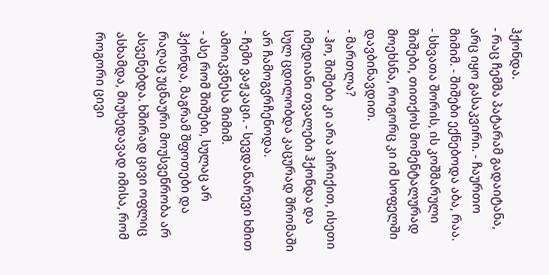ჰქონდა.
- რაც ჩემმა პატარამ გადაიტანა, არც იყო გასაკვირი. - ჩაურთო მიმიმ. - შიშები ექნებოდა აბა, რაა.
- სხვათა შორის, ის კოშმარული შიშები, თითქოს მომენტალურად მოეხსნა, როგორც კი იმ სოფელში დავბინავდით.
- მართლა?
- ჰო, შიშები კი არა პირიქით, ისეთი იმედიანი თვალები ჰქონდა და სულ ცდილობდა კაცურად შრომაში არ ჩამოგვრჩენოდა.
- ჩემი ვაჟკაცი. - სევდანარევი ხმით ამოიკვნესა მიმიმ.
- ასე რომ შიშები, სულაც არ ჰქონდა, მაგრამ შფოთები და რაღაც უცნაური მოუსვენრობა არ ასვენებდა. ხშირად ცივი ოფლიც ასხამდა, მიუხედავად იმისა, რომ როგორი ცივი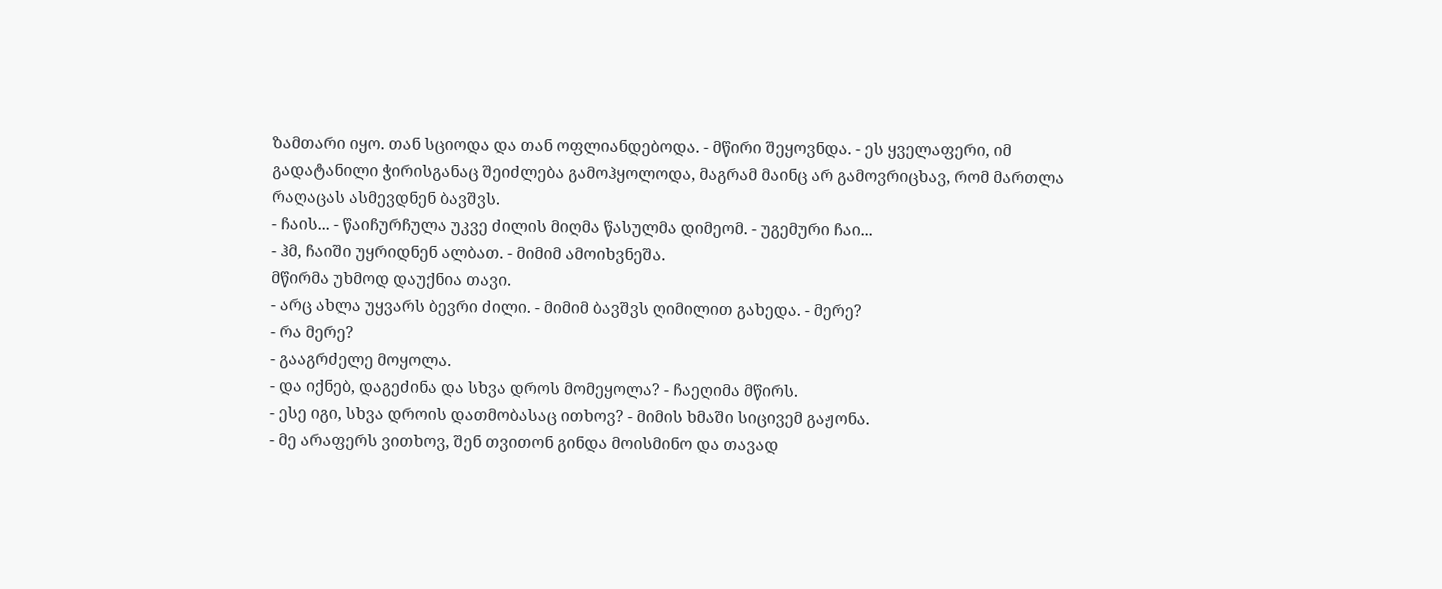ზამთარი იყო. თან სციოდა და თან ოფლიანდებოდა. - მწირი შეყოვნდა. - ეს ყველაფერი, იმ გადატანილი ჭირისგანაც შეიძლება გამოჰყოლოდა, მაგრამ მაინც არ გამოვრიცხავ, რომ მართლა რაღაცას ასმევდნენ ბავშვს.
- ჩაის... - წაიჩურჩულა უკვე ძილის მიღმა წასულმა დიმეომ. - უგემური ჩაი...
- ჰმ, ჩაიში უყრიდნენ ალბათ. - მიმიმ ამოიხვნეშა.
მწირმა უხმოდ დაუქნია თავი.
- არც ახლა უყვარს ბევრი ძილი. - მიმიმ ბავშვს ღიმილით გახედა. - მერე?
- რა მერე?
- გააგრძელე მოყოლა.
- და იქნებ, დაგეძინა და სხვა დროს მომეყოლა? - ჩაეღიმა მწირს.
- ესე იგი, სხვა დროის დათმობასაც ითხოვ? - მიმის ხმაში სიცივემ გაჟონა.
- მე არაფერს ვითხოვ, შენ თვითონ გინდა მოისმინო და თავად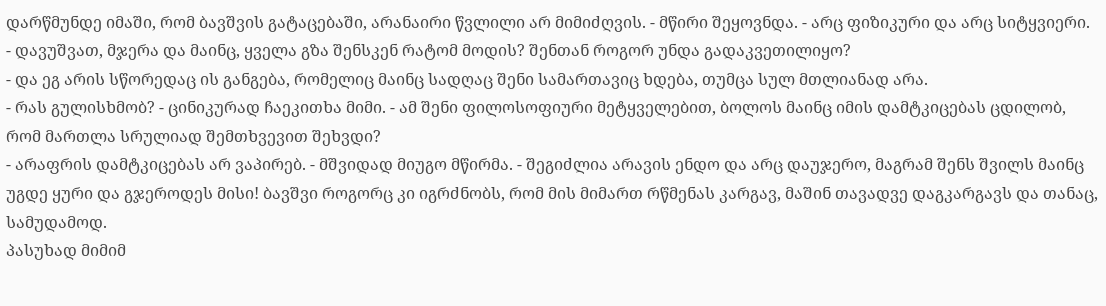დარწმუნდე იმაში, რომ ბავშვის გატაცებაში, არანაირი წვლილი არ მიმიძღვის. - მწირი შეყოვნდა. - არც ფიზიკური და არც სიტყვიერი.
- დავუშვათ, მჯერა და მაინც, ყველა გზა შენსკენ რატომ მოდის? შენთან როგორ უნდა გადაკვეთილიყო?
- და ეგ არის სწორედაც ის განგება, რომელიც მაინც სადღაც შენი სამართავიც ხდება, თუმცა სულ მთლიანად არა.
- რას გულისხმობ? - ცინიკურად ჩაეკითხა მიმი. - ამ შენი ფილოსოფიური მეტყველებით, ბოლოს მაინც იმის დამტკიცებას ცდილობ, რომ მართლა სრულიად შემთხვევით შეხვდი?
- არაფრის დამტკიცებას არ ვაპირებ. - მშვიდად მიუგო მწირმა. - შეგიძლია არავის ენდო და არც დაუჯერო, მაგრამ შენს შვილს მაინც უგდე ყური და გჯეროდეს მისი! ბავშვი როგორც კი იგრძნობს, რომ მის მიმართ რწმენას კარგავ, მაშინ თავადვე დაგკარგავს და თანაც, სამუდამოდ.
პასუხად მიმიმ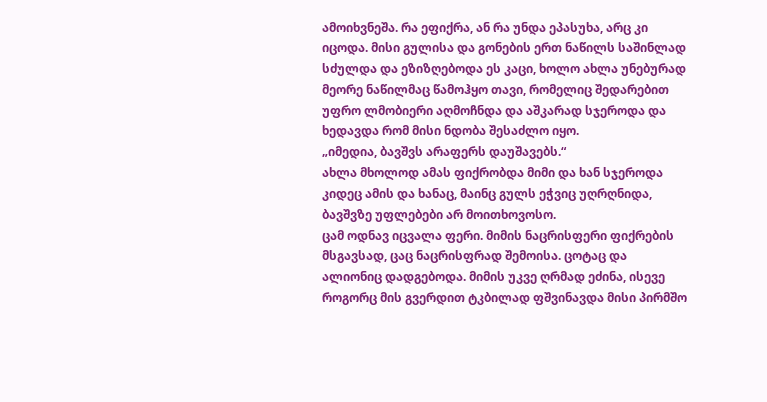ამოიხვნეშა. რა ეფიქრა, ან რა უნდა ეპასუხა, არც კი იცოდა. მისი გულისა და გონების ერთ ნაწილს საშინლად სძულდა და ეზიზღებოდა ეს კაცი, ხოლო ახლა უნებურად მეორე ნაწილმაც წამოჰყო თავი, რომელიც შედარებით უფრო ლმობიერი აღმოჩნდა და აშკარად სჯეროდა და ხედავდა რომ მისი ნდობა შესაძლო იყო.
„იმედია, ბავშვს არაფერს დაუშავებს.“
ახლა მხოლოდ ამას ფიქრობდა მიმი და ხან სჯეროდა კიდეც ამის და ხანაც, მაინც გულს ეჭვიც უღრღნიდა, ბავშვზე უფლებები არ მოითხოვოსო.
ცამ ოდნავ იცვალა ფერი. მიმის ნაცრისფერი ფიქრების მსგავსად, ცაც ნაცრისფრად შემოისა. ცოტაც და ალიონიც დადგებოდა. მიმის უკვე ღრმად ეძინა, ისევე როგორც მის გვერდით ტკბილად ფშვინავდა მისი პირმშო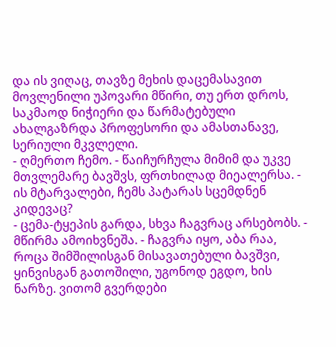და ის ვიღაც, თავზე მეხის დაცემასავით მოვლენილი უპოვარი მწირი, თუ ერთ დროს, საკმაოდ ნიჭიერი და წარმატებული ახალგაზრდა პროფესორი და ამასთანავე, სერიული მკვლელი.
- ღმერთო ჩემო. - წაიჩურჩულა მიმიმ და უკვე მთვლემარე ბავშვს, ფრთხილად მიეალერსა. - ის მტარვალები, ჩემს პატარას სცემდნენ კიდევაც?
- ცემა-ტყეპის გარდა, სხვა ჩაგვრაც არსებობს. - მწირმა ამოიხვნეშა. - ჩაგვრა იყო, აბა რაა, როცა შიმშილისგან მისავათებული ბავშვი, ყინვისგან გათოშილი, უგონოდ ეგდო, ხის ნარზე. ვითომ გვერდები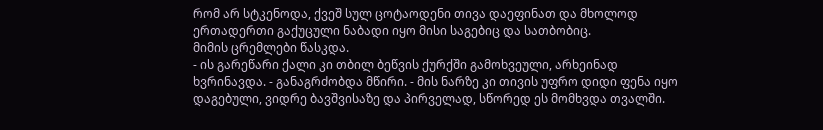რომ არ სტკენოდა, ქვეშ სულ ცოტაოდენი თივა დაეფინათ და მხოლოდ ერთადერთი გაქუცული ნაბადი იყო მისი საგებიც და სათბობიც.
მიმის ცრემლები წასკდა.
- ის გარეწარი ქალი კი თბილ ბეწვის ქურქში გამოხვეული, არხეინად ხვრინავდა. - განაგრძობდა მწირი. - მის ნარზე კი თივის უფრო დიდი ფენა იყო დაგებული, ვიდრე ბავშვისაზე და პირველად, სწორედ ეს მომხვდა თვალში.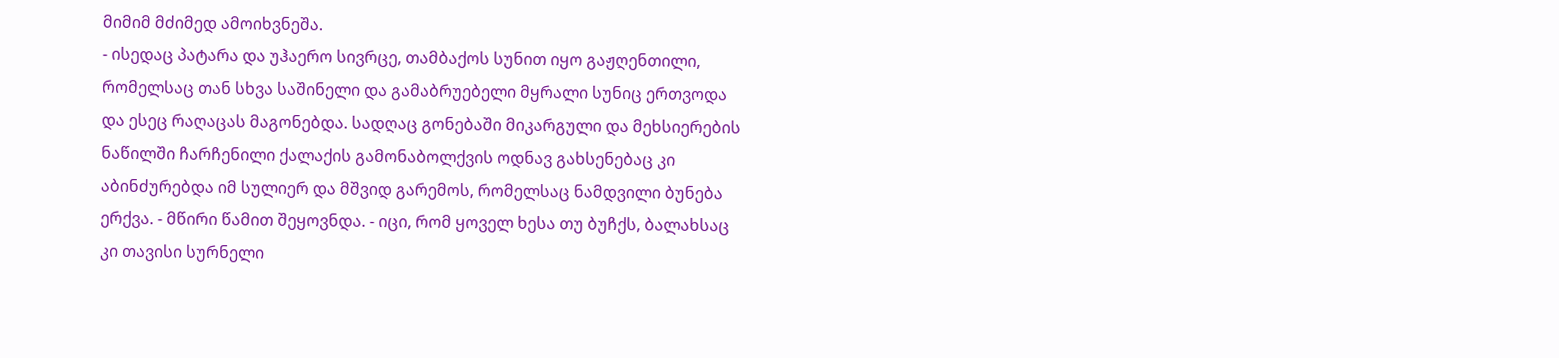მიმიმ მძიმედ ამოიხვნეშა.
- ისედაც პატარა და უჰაერო სივრცე, თამბაქოს სუნით იყო გაჟღენთილი, რომელსაც თან სხვა საშინელი და გამაბრუებელი მყრალი სუნიც ერთვოდა და ესეც რაღაცას მაგონებდა. სადღაც გონებაში მიკარგული და მეხსიერების ნაწილში ჩარჩენილი ქალაქის გამონაბოლქვის ოდნავ გახსენებაც კი აბინძურებდა იმ სულიერ და მშვიდ გარემოს, რომელსაც ნამდვილი ბუნება ერქვა. - მწირი წამით შეყოვნდა. - იცი, რომ ყოველ ხესა თუ ბუჩქს, ბალახსაც კი თავისი სურნელი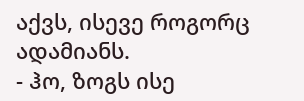აქვს, ისევე როგორც ადამიანს.
- ჰო, ზოგს ისე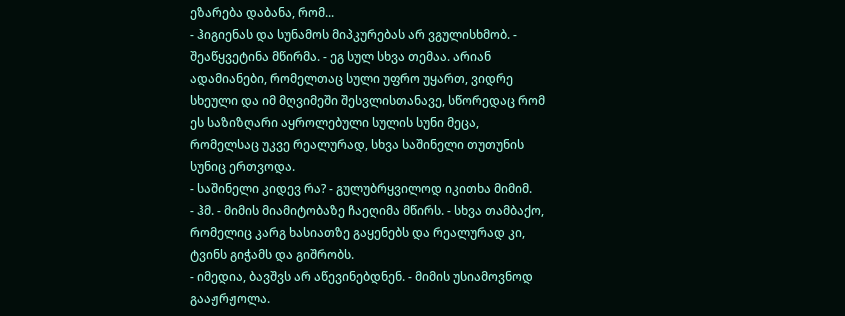ეზარება დაბანა, რომ...
- ჰიგიენას და სუნამოს მიპკურებას არ ვგულისხმობ. - შეაწყვეტინა მწირმა. - ეგ სულ სხვა თემაა. არიან ადამიანები, რომელთაც სული უფრო უყართ, ვიდრე სხეული და იმ მღვიმეში შესვლისთანავე, სწორედაც რომ ეს საზიზღარი აყროლებული სულის სუნი მეცა, რომელსაც უკვე რეალურად, სხვა საშინელი თუთუნის სუნიც ერთვოდა.
- საშინელი კიდევ რა? - გულუბრყვილოდ იკითხა მიმიმ.
- ჰმ. - მიმის მიამიტობაზე ჩაეღიმა მწირს. - სხვა თამბაქო, რომელიც კარგ ხასიათზე გაყენებს და რეალურად კი, ტვინს გიჭამს და გიშრობს.
- იმედია, ბავშვს არ აწევინებდნენ. - მიმის უსიამოვნოდ გააჟრჟოლა.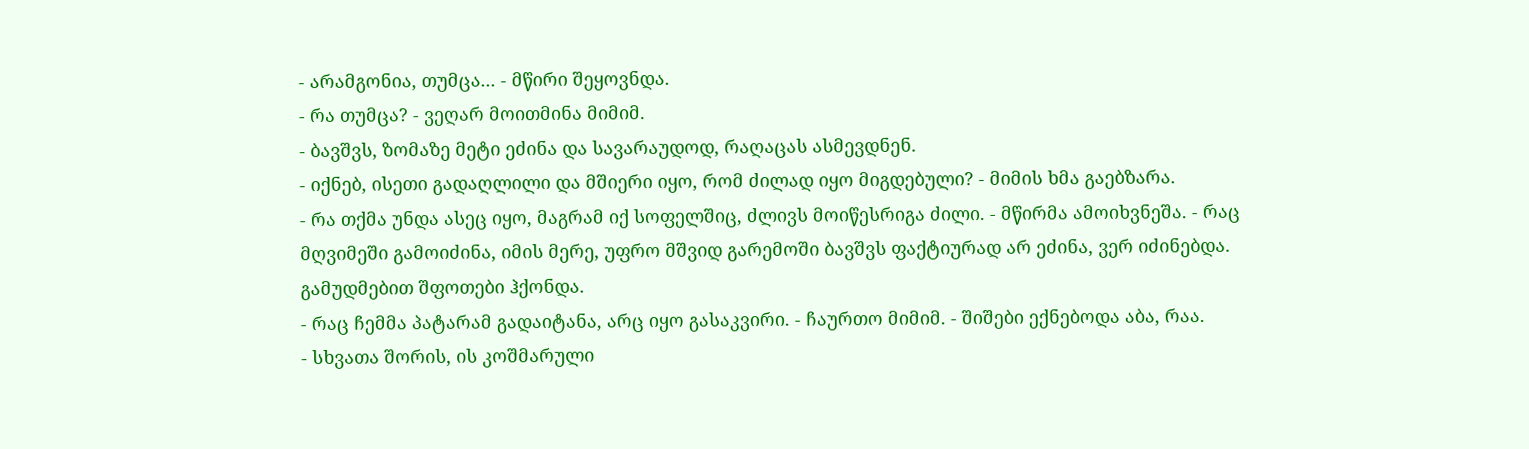- არამგონია, თუმცა... - მწირი შეყოვნდა.
- რა თუმცა? - ვეღარ მოითმინა მიმიმ.
- ბავშვს, ზომაზე მეტი ეძინა და სავარაუდოდ, რაღაცას ასმევდნენ.
- იქნებ, ისეთი გადაღლილი და მშიერი იყო, რომ ძილად იყო მიგდებული? - მიმის ხმა გაებზარა.
- რა თქმა უნდა ასეც იყო, მაგრამ იქ სოფელშიც, ძლივს მოიწესრიგა ძილი. - მწირმა ამოიხვნეშა. - რაც მღვიმეში გამოიძინა, იმის მერე, უფრო მშვიდ გარემოში ბავშვს ფაქტიურად არ ეძინა, ვერ იძინებდა. გამუდმებით შფოთები ჰქონდა.
- რაც ჩემმა პატარამ გადაიტანა, არც იყო გასაკვირი. - ჩაურთო მიმიმ. - შიშები ექნებოდა აბა, რაა.
- სხვათა შორის, ის კოშმარული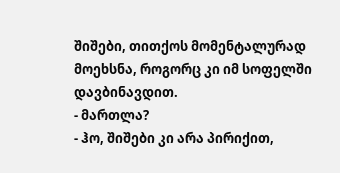შიშები, თითქოს მომენტალურად მოეხსნა, როგორც კი იმ სოფელში დავბინავდით.
- მართლა?
- ჰო, შიშები კი არა პირიქით,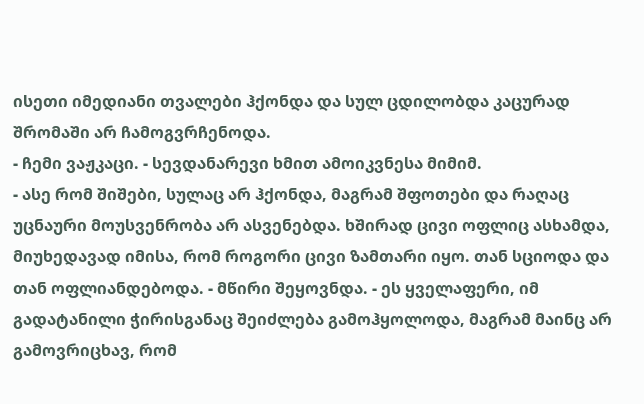ისეთი იმედიანი თვალები ჰქონდა და სულ ცდილობდა კაცურად შრომაში არ ჩამოგვრჩენოდა.
- ჩემი ვაჟკაცი. - სევდანარევი ხმით ამოიკვნესა მიმიმ.
- ასე რომ შიშები, სულაც არ ჰქონდა, მაგრამ შფოთები და რაღაც უცნაური მოუსვენრობა არ ასვენებდა. ხშირად ცივი ოფლიც ასხამდა, მიუხედავად იმისა, რომ როგორი ცივი ზამთარი იყო. თან სციოდა და თან ოფლიანდებოდა. - მწირი შეყოვნდა. - ეს ყველაფერი, იმ გადატანილი ჭირისგანაც შეიძლება გამოჰყოლოდა, მაგრამ მაინც არ გამოვრიცხავ, რომ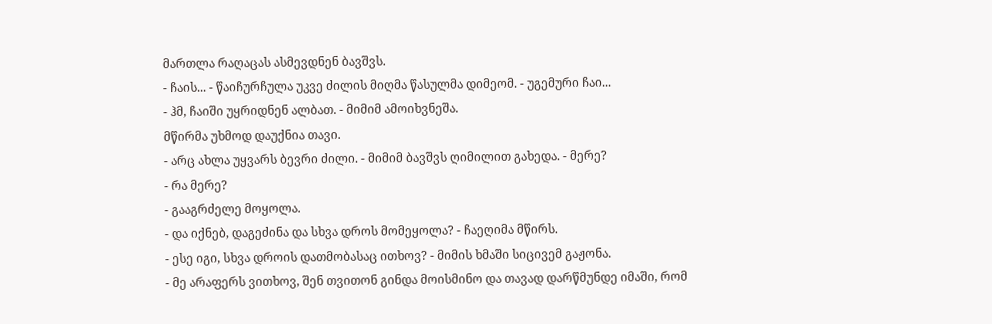მართლა რაღაცას ასმევდნენ ბავშვს.
- ჩაის... - წაიჩურჩულა უკვე ძილის მიღმა წასულმა დიმეომ. - უგემური ჩაი...
- ჰმ, ჩაიში უყრიდნენ ალბათ. - მიმიმ ამოიხვნეშა.
მწირმა უხმოდ დაუქნია თავი.
- არც ახლა უყვარს ბევრი ძილი. - მიმიმ ბავშვს ღიმილით გახედა. - მერე?
- რა მერე?
- გააგრძელე მოყოლა.
- და იქნებ, დაგეძინა და სხვა დროს მომეყოლა? - ჩაეღიმა მწირს.
- ესე იგი, სხვა დროის დათმობასაც ითხოვ? - მიმის ხმაში სიცივემ გაჟონა.
- მე არაფერს ვითხოვ, შენ თვითონ გინდა მოისმინო და თავად დარწმუნდე იმაში, რომ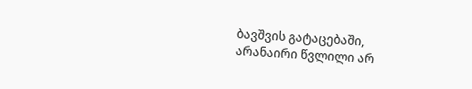ბავშვის გატაცებაში, არანაირი წვლილი არ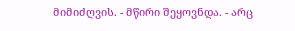მიმიძღვის. - მწირი შეყოვნდა. - არც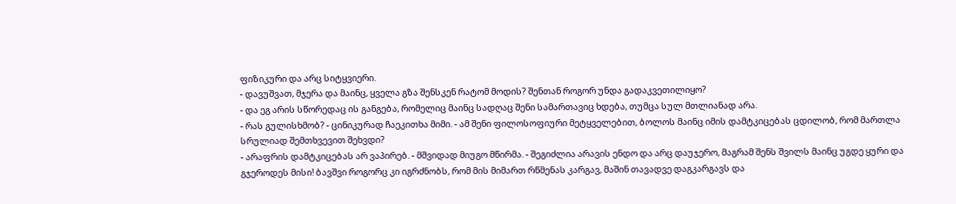ფიზიკური და არც სიტყვიერი.
- დავუშვათ, მჯერა და მაინც, ყველა გზა შენსკენ რატომ მოდის? შენთან როგორ უნდა გადაკვეთილიყო?
- და ეგ არის სწორედაც ის განგება, რომელიც მაინც სადღაც შენი სამართავიც ხდება, თუმცა სულ მთლიანად არა.
- რას გულისხმობ? - ცინიკურად ჩაეკითხა მიმი. - ამ შენი ფილოსოფიური მეტყველებით, ბოლოს მაინც იმის დამტკიცებას ცდილობ, რომ მართლა სრულიად შემთხვევით შეხვდი?
- არაფრის დამტკიცებას არ ვაპირებ. - მშვიდად მიუგო მწირმა. - შეგიძლია არავის ენდო და არც დაუჯერო, მაგრამ შენს შვილს მაინც უგდე ყური და გჯეროდეს მისი! ბავშვი როგორც კი იგრძნობს, რომ მის მიმართ რწმენას კარგავ, მაშინ თავადვე დაგკარგავს და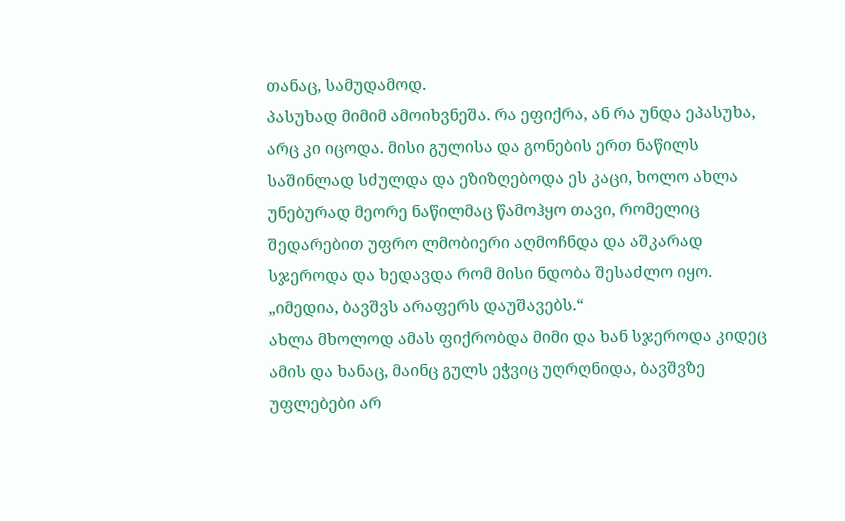თანაც, სამუდამოდ.
პასუხად მიმიმ ამოიხვნეშა. რა ეფიქრა, ან რა უნდა ეპასუხა, არც კი იცოდა. მისი გულისა და გონების ერთ ნაწილს საშინლად სძულდა და ეზიზღებოდა ეს კაცი, ხოლო ახლა უნებურად მეორე ნაწილმაც წამოჰყო თავი, რომელიც შედარებით უფრო ლმობიერი აღმოჩნდა და აშკარად სჯეროდა და ხედავდა რომ მისი ნდობა შესაძლო იყო.
„იმედია, ბავშვს არაფერს დაუშავებს.“
ახლა მხოლოდ ამას ფიქრობდა მიმი და ხან სჯეროდა კიდეც ამის და ხანაც, მაინც გულს ეჭვიც უღრღნიდა, ბავშვზე უფლებები არ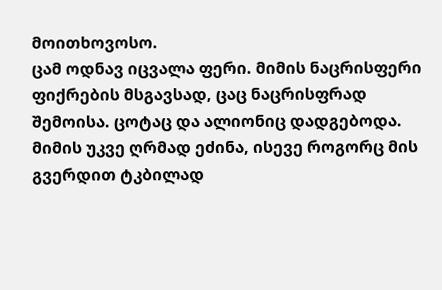მოითხოვოსო.
ცამ ოდნავ იცვალა ფერი. მიმის ნაცრისფერი ფიქრების მსგავსად, ცაც ნაცრისფრად შემოისა. ცოტაც და ალიონიც დადგებოდა. მიმის უკვე ღრმად ეძინა, ისევე როგორც მის გვერდით ტკბილად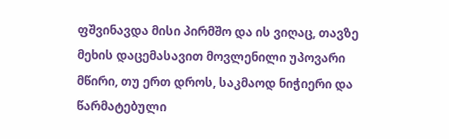ფშვინავდა მისი პირმშო და ის ვიღაც, თავზე მეხის დაცემასავით მოვლენილი უპოვარი მწირი, თუ ერთ დროს, საკმაოდ ნიჭიერი და წარმატებული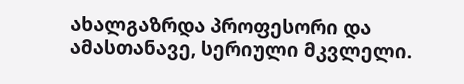ახალგაზრდა პროფესორი და ამასთანავე, სერიული მკვლელი.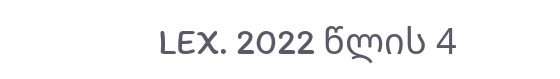LEX. 2022 წლის 4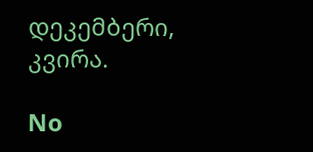დეკემბერი, კვირა.

No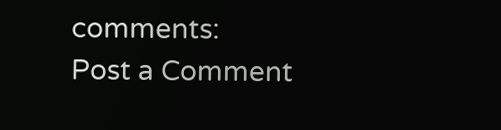comments:
Post a Comment